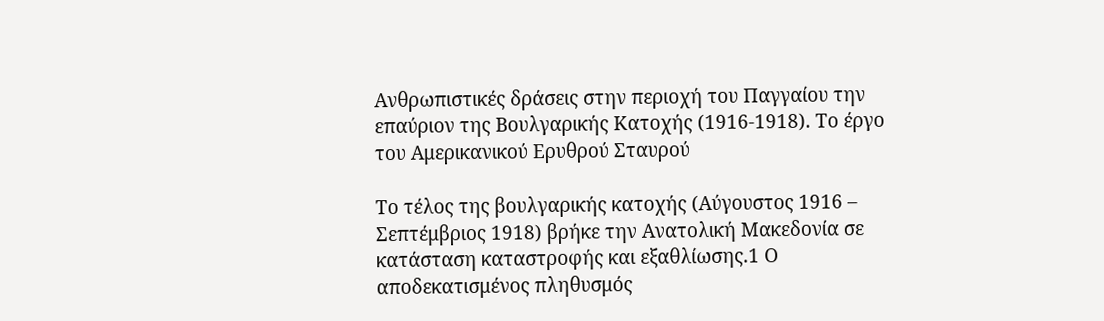Ανθρωπιστικές δράσεις στην περιοχή του Παγγαίου την επαύριον της Βουλγαρικής Κατοχής (1916-1918). Το έργο του Αμερικανικού Ερυθρού Σταυρού

Το τέλος της βουλγαρικής κατοχής (Αύγουστος 1916 – Σεπτέμβριος 1918) βρήκε την Ανατολική Μακεδονία σε κατάσταση καταστροφής και εξαθλίωσης.1 Ο αποδεκατισμένος πληθυσμός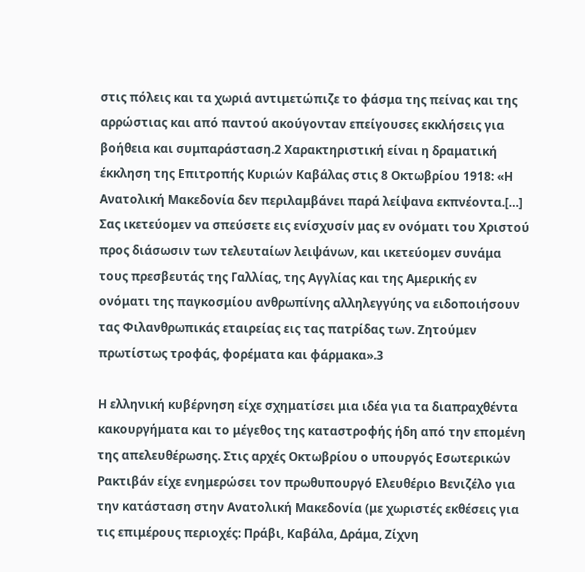στις πόλεις και τα χωριά αντιμετώπιζε το φάσμα της πείνας και της αρρώστιας και από παντού ακούγονταν επείγουσες εκκλήσεις για βοήθεια και συμπαράσταση.2 Χαρακτηριστική είναι η δραματική έκκληση της Επιτροπής Κυριών Καβάλας στις 8 Οκτωβρίου 1918: «Η Ανατολική Μακεδονία δεν περιλαμβάνει παρά λείψανα εκπνέοντα.[…] Σας ικετεύομεν να σπεύσετε εις ενίσχυσίν μας εν ονόματι του Χριστού προς διάσωσιν των τελευταίων λειψάνων, και ικετεύομεν συνάμα τους πρεσβευτάς της Γαλλίας, της Αγγλίας και της Αμερικής εν ονόματι της παγκοσμίου ανθρωπίνης αλληλεγγύης να ειδοποιήσουν τας Φιλανθρωπικάς εταιρείας εις τας πατρίδας των. Ζητούμεν πρωτίστως τροφάς, φορέματα και φάρμακα».3

Η ελληνική κυβέρνηση είχε σχηματίσει μια ιδέα για τα διαπραχθέντα κακουργήματα και το μέγεθος της καταστροφής ήδη από την επομένη της απελευθέρωσης. Στις αρχές Οκτωβρίου ο υπουργός Εσωτερικών Ρακτιβάν είχε ενημερώσει τον πρωθυπουργό Ελευθέριο Βενιζέλο για την κατάσταση στην Ανατολική Μακεδονία (με χωριστές εκθέσεις για τις επιμέρους περιοχές: Πράβι, Καβάλα, Δράμα, Ζίχνη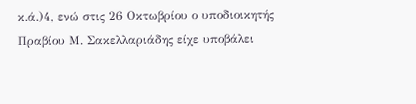κ.ά.)4, ενώ στις 26 Οκτωβρίου ο υποδιοικητής Πραβίου Μ. Σακελλαριάδης είχε υποβάλει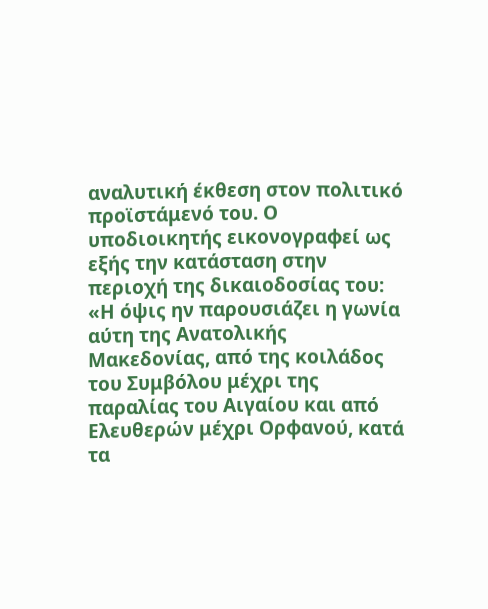αναλυτική έκθεση στον πολιτικό προϊστάμενό του. Ο υποδιοικητής εικονογραφεί ως εξής την κατάσταση στην περιοχή της δικαιοδοσίας του: «Η όψις ην παρουσιάζει η γωνία αύτη της Ανατολικής Μακεδονίας, από της κοιλάδος του Συμβόλου μέχρι της παραλίας του Αιγαίου και από Ελευθερών μέχρι Ορφανού, κατά τα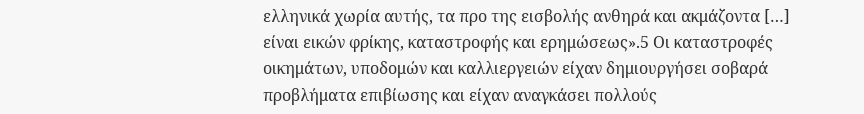ελληνικά χωρία αυτής, τα προ της εισβολής ανθηρά και ακμάζοντα […] είναι εικών φρίκης, καταστροφής και ερημώσεως».5 Οι καταστροφές οικημάτων, υποδομών και καλλιεργειών είχαν δημιουργήσει σοβαρά προβλήματα επιβίωσης και είχαν αναγκάσει πολλούς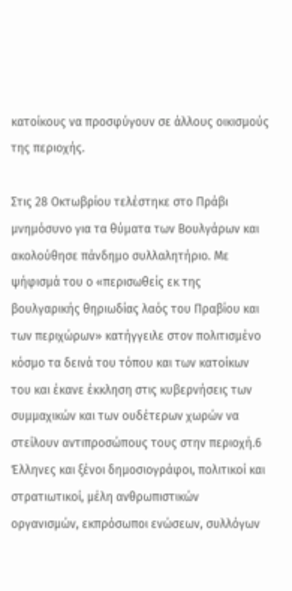κατοίκους να προσφύγουν σε άλλους οικισμούς της περιοχής.

Στις 28 Οκτωβρίου τελέστηκε στο Πράβι μνημόσυνο για τα θύματα των Βουλγάρων και ακολούθησε πάνδημο συλλαλητήριο. Με ψήφισμά του ο «περισωθείς εκ της βουλγαρικής θηριωδίας λαός του Πραβίου και των περιχώρων» κατήγγειλε στον πολιτισμένο κόσμο τα δεινά του τόπου και των κατοίκων του και έκανε έκκληση στις κυβερνήσεις των συμμαχικών και των ουδέτερων χωρών να στείλουν αντιπροσώπους τους στην περιοχή.6 Έλληνες και ξένοι δημοσιογράφοι, πολιτικοί και στρατιωτικοί, μέλη ανθρωπιστικών οργανισμών, εκπρόσωποι ενώσεων, συλλόγων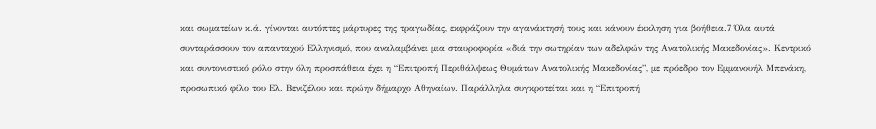και σωματείων κ.ά. γίνονται αυτόπτες μάρτυρες της τραγωδίας, εκφράζουν την αγανάκτησή τους και κάνουν έκκληση για βοήθεια.7 Όλα αυτά συνταράσσουν τον απανταχού Ελληνισμό, που αναλαμβάνει μια σταυροφορία «διά την σωτηρίαν των αδελφών της Ανατολικής Μακεδονίας». Κεντρικό και συντονιστικό ρόλο στην όλη προσπάθεια έχει η “Επιτροπή Περιθάλψεως Θυμάτων Ανατολικής Μακεδονίας”, με πρόεδρο τον Εμμανουήλ Μπενάκη, προσωπικό φίλο του Ελ. Βενιζέλου και πρώην δήμαρχο Αθηναίων. Παράλληλα συγκροτείται και η “Επιτροπή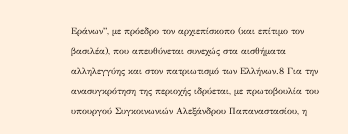Εράνων”, με πρόεδρο τον αρχιεπίσκοπο (και επίτιμο τον βασιλέα), που απευθύνεται συνεχώς στα αισθήματα αλληλεγγύης και στον πατριωτισμό των Ελλήνων.8 Για την ανασυγκρότηση της περιοχής ιδρύεται, με πρωτοβουλία του υπουργού Συγκοινωνιών Αλεξάνδρου Παπαναστασίου, η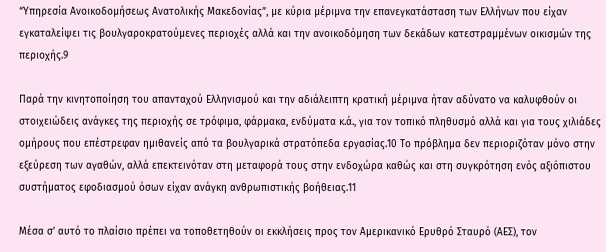“Υπηρεσία Ανοικοδομήσεως Ανατολικής Μακεδονίας”, με κύρια μέριμνα την επανεγκατάσταση των Ελλήνων που είχαν εγκαταλείψει τις βουλγαροκρατούμενες περιοχές αλλά και την ανοικοδόμηση των δεκάδων κατεστραμμένων οικισμών της περιοχής.9

Παρά την κινητοποίηση του απανταχού Ελληνισμού και την αδιάλειπτη κρατική μέριμνα ήταν αδύνατο να καλυφθούν οι στοιχειώδεις ανάγκες της περιοχής σε τρόφιμα, φάρμακα, ενδύματα κ.ά., για τον τοπικό πληθυσμό αλλά και για τους χιλιάδες ομήρους που επέστρεφαν ημιθανείς από τα βουλγαρικά στρατόπεδα εργασίας.10 Το πρόβλημα δεν περιοριζόταν μόνο στην εξεύρεση των αγαθών, αλλά επεκτεινόταν στη μεταφορά τους στην ενδοχώρα καθώς και στη συγκρότηση ενός αξιόπιστου συστήματος εφοδιασμού όσων είχαν ανάγκη ανθρωπιστικής βοήθειας.11

Μέσα σ’ αυτό το πλαίσιο πρέπει να τοποθετηθούν οι εκκλήσεις προς τον Αμερικανικό Ερυθρό Σταυρό (ΑΕΣ), τον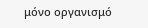μόνο οργανισμό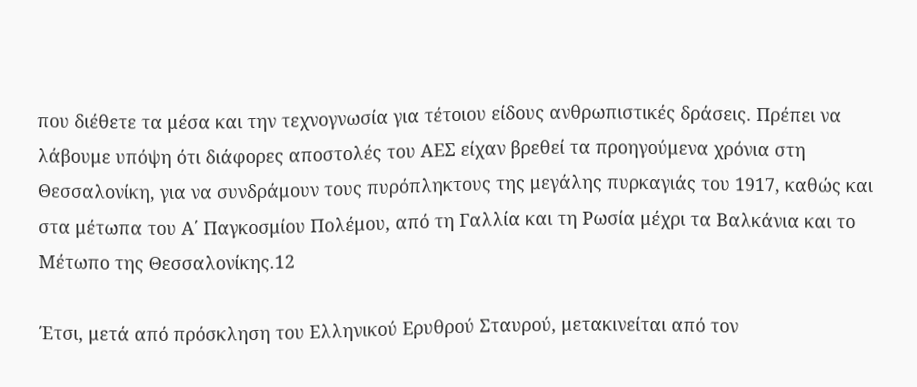που διέθετε τα μέσα και την τεχνογνωσία για τέτοιου είδους ανθρωπιστικές δράσεις. Πρέπει να λάβουμε υπόψη ότι διάφορες αποστολές του ΑΕΣ είχαν βρεθεί τα προηγούμενα χρόνια στη Θεσσαλονίκη, για να συνδράμουν τους πυρόπληκτους της μεγάλης πυρκαγιάς του 1917, καθώς και στα μέτωπα του Α΄ Παγκοσμίου Πολέμου, από τη Γαλλία και τη Ρωσία μέχρι τα Βαλκάνια και το Μέτωπο της Θεσσαλονίκης.12

Έτσι, μετά από πρόσκληση του Ελληνικού Ερυθρού Σταυρού, μετακινείται από τον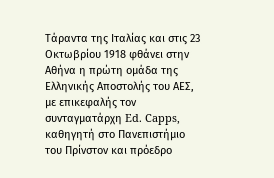Τάραντα της Ιταλίας και στις 23 Οκτωβρίου 1918 φθάνει στην Αθήνα η πρώτη ομάδα της Ελληνικής Αποστολής του ΑΕΣ, με επικεφαλής τον συνταγματάρχη Ed. Capps, καθηγητή στο Πανεπιστήμιο του Πρίνστον και πρόεδρο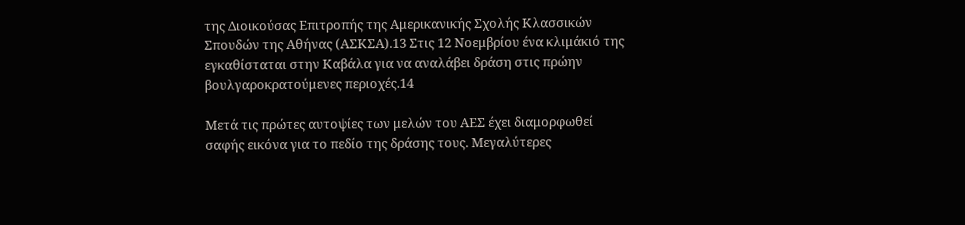της Διοικούσας Επιτροπής της Αμερικανικής Σχολής Κλασσικών Σπουδών της Αθήνας (ΑΣΚΣΑ).13 Στις 12 Νοεμβρίου ένα κλιμάκιό της εγκαθίσταται στην Καβάλα για να αναλάβει δράση στις πρώην βουλγαροκρατούμενες περιοχές.14

Μετά τις πρώτες αυτοψίες των μελών του ΑΕΣ έχει διαμορφωθεί σαφής εικόνα για το πεδίο της δράσης τους. Μεγαλύτερες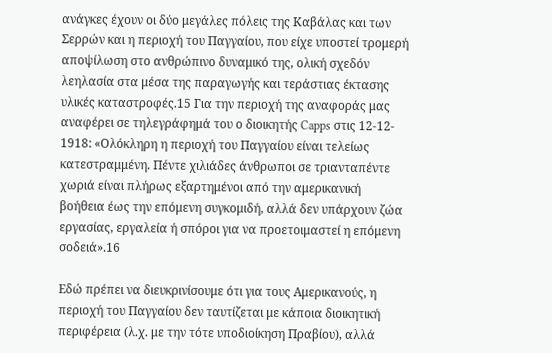ανάγκες έχουν οι δύο μεγάλες πόλεις της Καβάλας και των Σερρών και η περιοχή του Παγγαίου, που είχε υποστεί τρομερή αποψίλωση στο ανθρώπινο δυναμικό της, ολική σχεδόν λεηλασία στα μέσα της παραγωγής και τεράστιας έκτασης υλικές καταστροφές.15 Για την περιοχή της αναφοράς μας αναφέρει σε τηλεγράφημά του ο διοικητής Capps στις 12-12- 1918: «Ολόκληρη η περιοχή του Παγγαίου είναι τελείως κατεστραμμένη. Πέντε χιλιάδες άνθρωποι σε τριανταπέντε χωριά είναι πλήρως εξαρτημένοι από την αμερικανική βοήθεια έως την επόμενη συγκομιδή, αλλά δεν υπάρχουν ζώα εργασίας, εργαλεία ή σπόροι για να προετοιμαστεί η επόμενη σοδειά».16

Εδώ πρέπει να διευκρινίσουμε ότι για τους Αμερικανούς, η περιοχή του Παγγαίου δεν ταυτίζεται με κάποια διοικητική περιφέρεια (λ.χ. με την τότε υποδιοίκηση Πραβίου), αλλά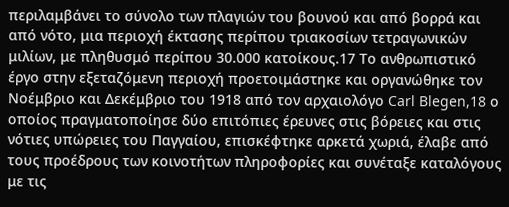περιλαμβάνει το σύνολο των πλαγιών του βουνού και από βορρά και από νότο, μια περιοχή έκτασης περίπου τριακοσίων τετραγωνικών μιλίων, με πληθυσμό περίπου 30.000 κατοίκους.17 Το ανθρωπιστικό έργο στην εξεταζόμενη περιοχή προετοιμάστηκε και οργανώθηκε τον Νοέμβριο και Δεκέμβριο του 1918 από τον αρχαιολόγο Carl Blegen,18 ο οποίος πραγματοποίησε δύο επιτόπιες έρευνες στις βόρειες και στις νότιες υπώρειες του Παγγαίου, επισκέφτηκε αρκετά χωριά, έλαβε από τους προέδρους των κοινοτήτων πληροφορίες και συνέταξε καταλόγους με τις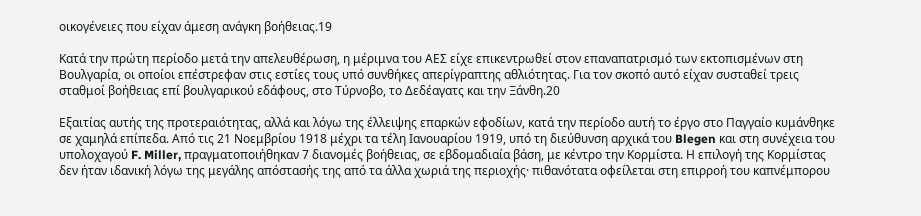οικογένειες που είχαν άμεση ανάγκη βοήθειας.19

Κατά την πρώτη περίοδο μετά την απελευθέρωση, η μέριμνα του ΑΕΣ είχε επικεντρωθεί στον επαναπατρισμό των εκτοπισμένων στη Βουλγαρία, οι οποίοι επέστρεφαν στις εστίες τους υπό συνθήκες απερίγραπτης αθλιότητας. Για τον σκοπό αυτό είχαν συσταθεί τρεις σταθμοί βοήθειας επί βουλγαρικού εδάφους, στο Τύρνοβο, το Δεδέαγατς και την Ξάνθη.20

Εξαιτίας αυτής της προτεραιότητας, αλλά και λόγω της έλλειψης επαρκών εφοδίων, κατά την περίοδο αυτή το έργο στο Παγγαίο κυμάνθηκε σε χαμηλά επίπεδα. Από τις 21 Νοεμβρίου 1918 μέχρι τα τέλη Ιανουαρίου 1919, υπό τη διεύθυνση αρχικά του Blegen και στη συνέχεια του υπολοχαγού F. Miller, πραγματοποιήθηκαν 7 διανομές βοήθειας, σε εβδομαδιαία βάση, με κέντρο την Κορμίστα. Η επιλογή της Κορμίστας δεν ήταν ιδανική λόγω της μεγάλης απόστασής της από τα άλλα χωριά της περιοχής· πιθανότατα οφείλεται στη επιρροή του καπνέμπορου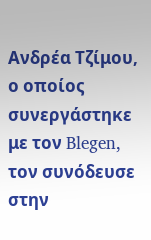Ανδρέα Τζίμου, ο οποίος συνεργάστηκε με τον Blegen, τον συνόδευσε στην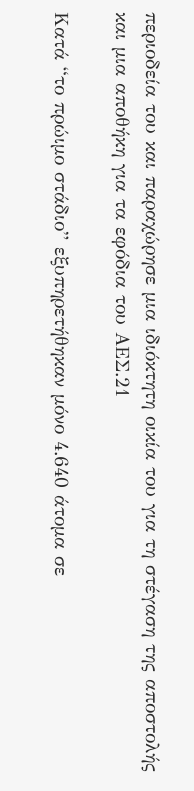περιοδεία του και παραχώρησε μια ιδιόκτητη οικία του για τη στέγαση της αποστολής και μια αποθήκη για τα εφόδια του ΑΕΣ.21

Κατά “το πρώιμο στάδιο” εξυπηρετήθηκαν μόνο 4.640 άτομα σε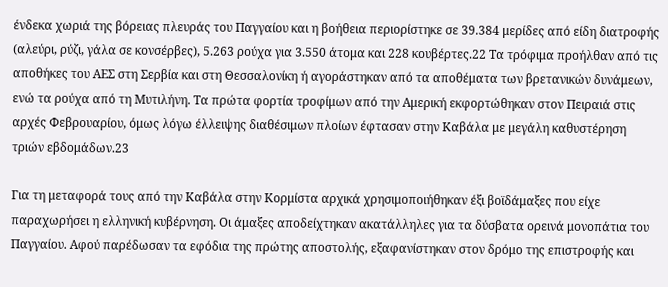ένδεκα χωριά της βόρειας πλευράς του Παγγαίου και η βοήθεια περιορίστηκε σε 39.384 μερίδες από είδη διατροφής (αλεύρι, ρύζι, γάλα σε κονσέρβες), 5.263 ρούχα για 3.550 άτομα και 228 κουβέρτες.22 Τα τρόφιμα προήλθαν από τις αποθήκες του ΑΕΣ στη Σερβία και στη Θεσσαλονίκη ή αγοράστηκαν από τα αποθέματα των βρετανικών δυνάμεων, ενώ τα ρούχα από τη Μυτιλήνη. Τα πρώτα φορτία τροφίμων από την Αμερική εκφορτώθηκαν στον Πειραιά στις αρχές Φεβρουαρίου, όμως λόγω έλλειψης διαθέσιμων πλοίων έφτασαν στην Καβάλα με μεγάλη καθυστέρηση τριών εβδομάδων.23

Για τη μεταφορά τους από την Καβάλα στην Κορμίστα αρχικά χρησιμοποιήθηκαν έξι βοϊδάμαξες που είχε παραχωρήσει η ελληνική κυβέρνηση. Οι άμαξες αποδείχτηκαν ακατάλληλες για τα δύσβατα ορεινά μονοπάτια του Παγγαίου. Αφού παρέδωσαν τα εφόδια της πρώτης αποστολής, εξαφανίστηκαν στον δρόμο της επιστροφής και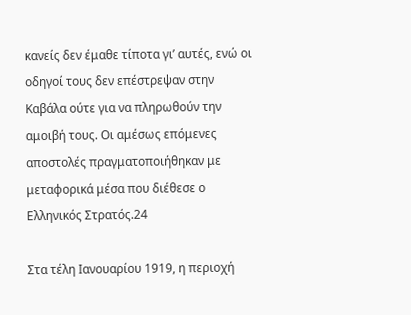κανείς δεν έμαθε τίποτα γι’ αυτές, ενώ οι οδηγοί τους δεν επέστρεψαν στην Καβάλα ούτε για να πληρωθούν την αμοιβή τους. Οι αμέσως επόμενες αποστολές πραγματοποιήθηκαν με μεταφορικά μέσα που διέθεσε ο Ελληνικός Στρατός.24

Στα τέλη Ιανουαρίου 1919, η περιοχή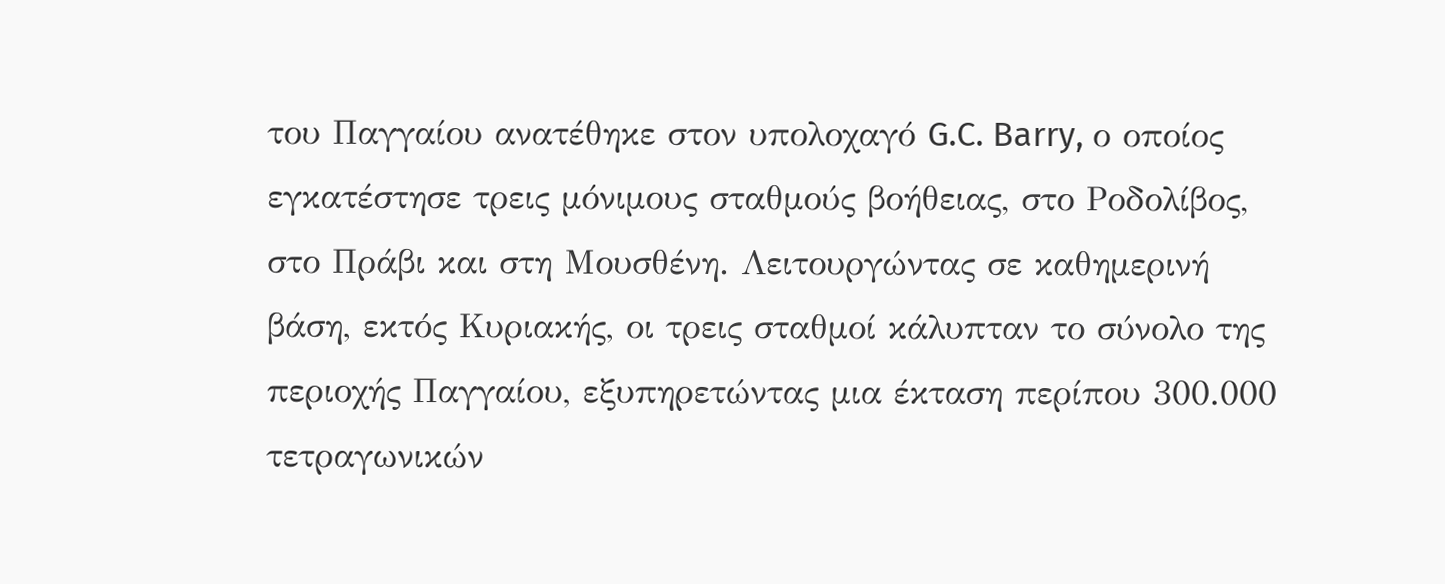του Παγγαίου ανατέθηκε στον υπολοχαγό G.C. Barry, ο οποίος εγκατέστησε τρεις μόνιμους σταθμούς βοήθειας, στο Ροδολίβος, στο Πράβι και στη Μουσθένη. Λειτουργώντας σε καθημερινή βάση, εκτός Κυριακής, οι τρεις σταθμοί κάλυπταν το σύνολο της περιοχής Παγγαίου, εξυπηρετώντας μια έκταση περίπου 300.000 τετραγωνικών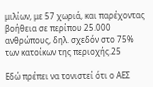μιλίων, με 57 χωριά, και παρέχοντας βοήθεια σε περίπου 25.000 ανθρώπους, δηλ. σχεδόν στο 75% των κατοίκων της περιοχής.25

Εδώ πρέπει να τονιστεί ότι ο ΑΕΣ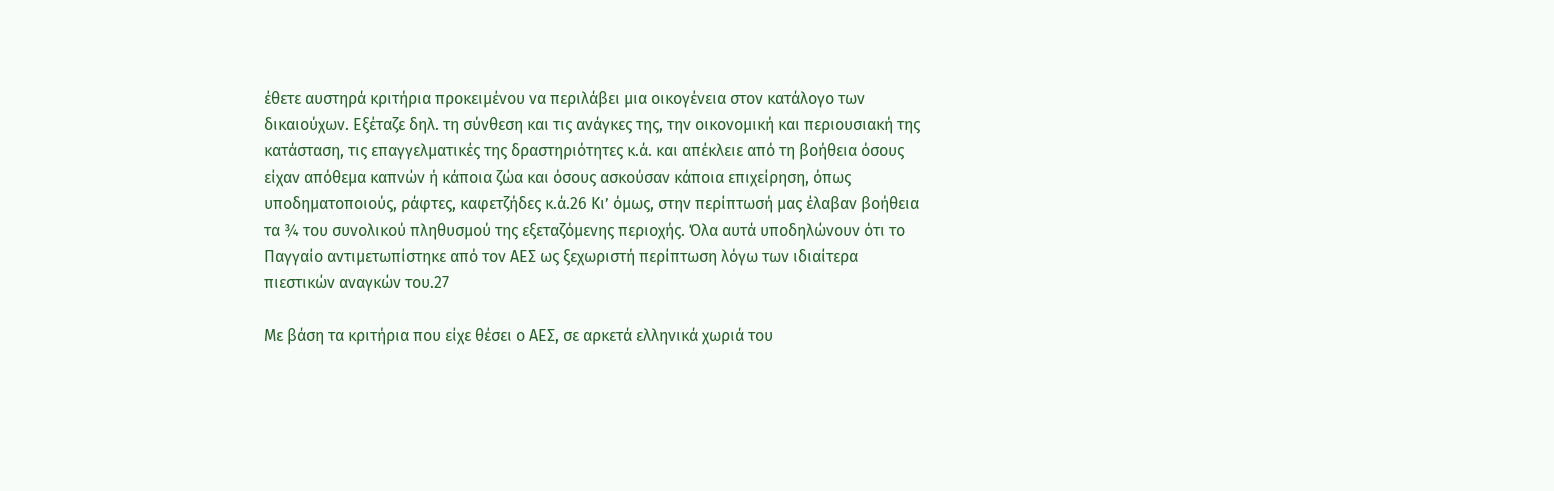έθετε αυστηρά κριτήρια προκειμένου να περιλάβει μια οικογένεια στον κατάλογο των δικαιούχων. Εξέταζε δηλ. τη σύνθεση και τις ανάγκες της, την οικονομική και περιουσιακή της κατάσταση, τις επαγγελματικές της δραστηριότητες κ.ά. και απέκλειε από τη βοήθεια όσους είχαν απόθεμα καπνών ή κάποια ζώα και όσους ασκούσαν κάποια επιχείρηση, όπως υποδηματοποιούς, ράφτες, καφετζήδες κ.ά.26 Κι’ όμως, στην περίπτωσή μας έλαβαν βοήθεια τα ¾ του συνολικού πληθυσμού της εξεταζόμενης περιοχής. Όλα αυτά υποδηλώνουν ότι το Παγγαίο αντιμετωπίστηκε από τον ΑΕΣ ως ξεχωριστή περίπτωση λόγω των ιδιαίτερα πιεστικών αναγκών του.27

Με βάση τα κριτήρια που είχε θέσει ο ΑΕΣ, σε αρκετά ελληνικά χωριά του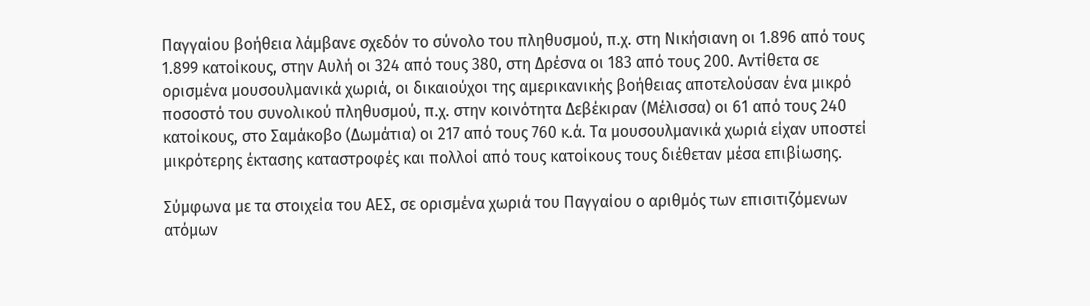Παγγαίου βοήθεια λάμβανε σχεδόν το σύνολο του πληθυσμού, π.χ. στη Νικήσιανη οι 1.896 από τους 1.899 κατοίκους, στην Αυλή οι 324 από τους 380, στη Δρέσνα οι 183 από τους 200. Αντίθετα σε ορισμένα μουσουλμανικά χωριά, οι δικαιούχοι της αμερικανικής βοήθειας αποτελούσαν ένα μικρό ποσοστό του συνολικού πληθυσμού, π.χ. στην κοινότητα Δεβέκιραν (Μέλισσα) οι 61 από τους 240 κατοίκους, στο Σαμάκοβο (Δωμάτια) οι 217 από τους 760 κ.ά. Τα μουσουλμανικά χωριά είχαν υποστεί μικρότερης έκτασης καταστροφές και πολλοί από τους κατοίκους τους διέθεταν μέσα επιβίωσης.

Σύμφωνα με τα στοιχεία του ΑΕΣ, σε ορισμένα χωριά του Παγγαίου ο αριθμός των επισιτιζόμενων ατόμων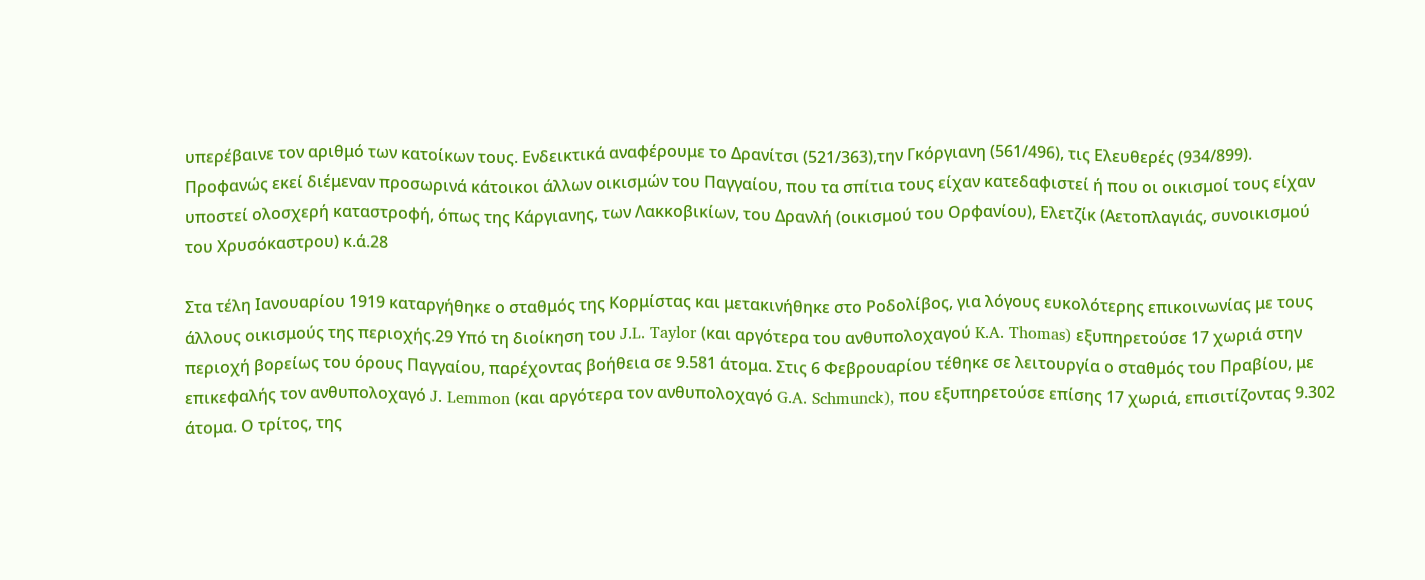υπερέβαινε τον αριθμό των κατοίκων τους. Ενδεικτικά αναφέρουμε το Δρανίτσι (521/363),την Γκόργιανη (561/496), τις Ελευθερές (934/899). Προφανώς εκεί διέμεναν προσωρινά κάτοικοι άλλων οικισμών του Παγγαίου, που τα σπίτια τους είχαν κατεδαφιστεί ή που οι οικισμοί τους είχαν υποστεί ολοσχερή καταστροφή, όπως της Κάργιανης, των Λακκοβικίων, του Δρανλή (οικισμού του Ορφανίου), Ελετζίκ (Αετοπλαγιάς, συνοικισμού του Χρυσόκαστρου) κ.ά.28

Στα τέλη Ιανουαρίου 1919 καταργήθηκε ο σταθμός της Κορμίστας και μετακινήθηκε στο Ροδολίβος, για λόγους ευκολότερης επικοινωνίας με τους άλλους οικισμούς της περιοχής.29 Υπό τη διοίκηση του J.L. Taylor (και αργότερα του ανθυπολοχαγού K.A. Thomas) εξυπηρετούσε 17 χωριά στην περιοχή βορείως του όρους Παγγαίου, παρέχοντας βοήθεια σε 9.581 άτομα. Στις 6 Φεβρουαρίου τέθηκε σε λειτουργία ο σταθμός του Πραβίου, με επικεφαλής τον ανθυπολοχαγό J. Lemmon (και αργότερα τον ανθυπολοχαγό G.A. Schmunck), που εξυπηρετούσε επίσης 17 χωριά, επισιτίζοντας 9.302 άτομα. Ο τρίτος, της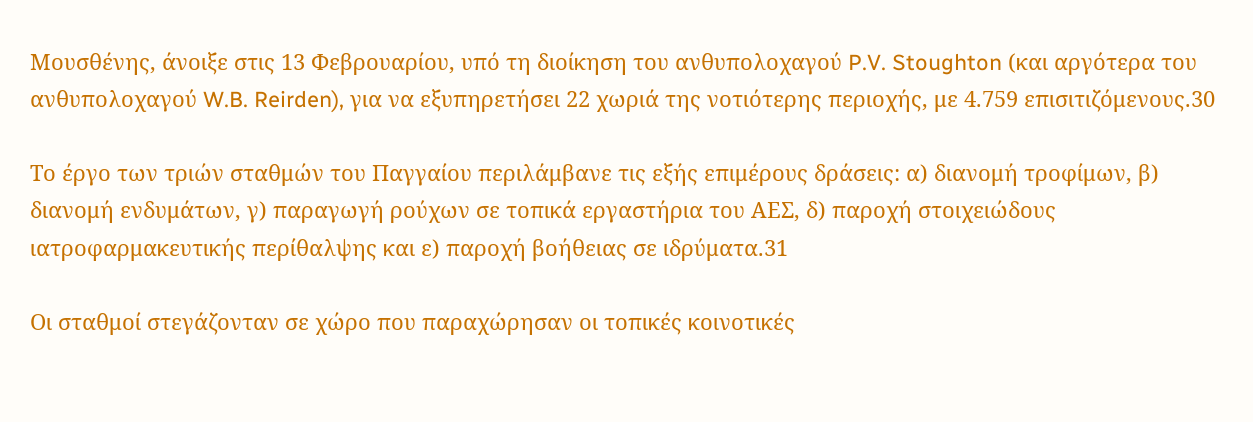Μουσθένης, άνοιξε στις 13 Φεβρουαρίου, υπό τη διοίκηση του ανθυπολοχαγού P.V. Stoughton (και αργότερα του ανθυπολοχαγού W.B. Reirden), για να εξυπηρετήσει 22 χωριά της νοτιότερης περιοχής, με 4.759 επισιτιζόμενους.30

Το έργο των τριών σταθμών του Παγγαίου περιλάμβανε τις εξής επιμέρους δράσεις: α) διανομή τροφίμων, β) διανομή ενδυμάτων, γ) παραγωγή ρούχων σε τοπικά εργαστήρια του ΑΕΣ, δ) παροχή στοιχειώδους ιατροφαρμακευτικής περίθαλψης και ε) παροχή βοήθειας σε ιδρύματα.31

Οι σταθμοί στεγάζονταν σε χώρο που παραχώρησαν οι τοπικές κοινοτικές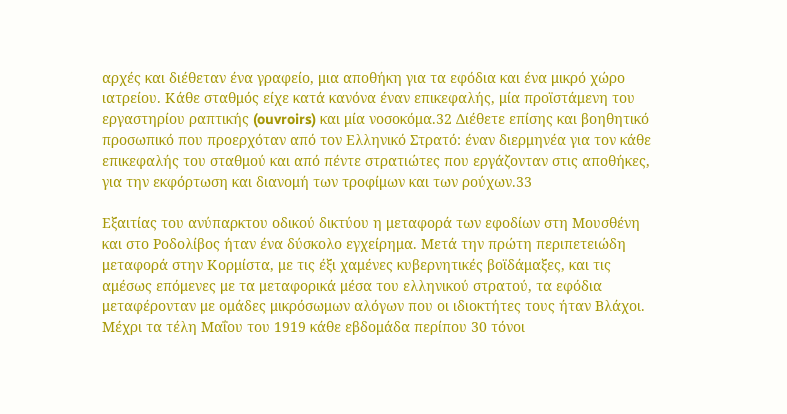αρχές και διέθεταν ένα γραφείο, μια αποθήκη για τα εφόδια και ένα μικρό χώρο ιατρείου. Κάθε σταθμός είχε κατά κανόνα έναν επικεφαλής, μία προϊστάμενη του εργαστηρίου ραπτικής (ouvroirs) και μία νοσοκόμα.32 Διέθετε επίσης και βοηθητικό προσωπικό που προερχόταν από τον Ελληνικό Στρατό: έναν διερμηνέα για τον κάθε επικεφαλής του σταθμού και από πέντε στρατιώτες που εργάζονταν στις αποθήκες, για την εκφόρτωση και διανομή των τροφίμων και των ρούχων.33

Εξαιτίας του ανύπαρκτου οδικού δικτύου η μεταφορά των εφοδίων στη Μουσθένη και στο Ροδολίβος ήταν ένα δύσκολο εγχείρημα. Μετά την πρώτη περιπετειώδη μεταφορά στην Κορμίστα, με τις έξι χαμένες κυβερνητικές βοϊδάμαξες, και τις αμέσως επόμενες με τα μεταφορικά μέσα του ελληνικού στρατού, τα εφόδια μεταφέρονταν με ομάδες μικρόσωμων αλόγων που οι ιδιοκτήτες τους ήταν Βλάχοι. Μέχρι τα τέλη Μαΐου του 1919 κάθε εβδομάδα περίπου 30 τόνοι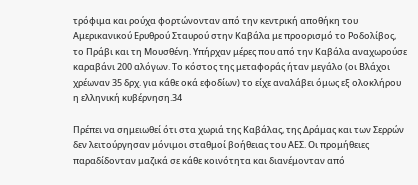τρόφιμα και ρούχα φορτώνονταν από την κεντρική αποθήκη του Αμερικανικού Ερυθρού Σταυρού στην Καβάλα με προορισμό το Ροδολίβος, το Πράβι και τη Μουσθένη. Υπήρχαν μέρες που από την Καβάλα αναχωρούσε καραβάνι 200 αλόγων. Το κόστος της μεταφοράς ήταν μεγάλο (οι Βλάχοι χρέωναν 35 δρχ. για κάθε οκά εφοδίων) το είχε αναλάβει όμως εξ ολοκλήρου η ελληνική κυβέρνηση.34

Πρέπει να σημειωθεί ότι στα χωριά της Καβάλας, της Δράμας και των Σερρών δεν λειτούργησαν μόνιμοι σταθμοί βοήθειας του ΑΕΣ. Οι προμήθειες παραδίδονταν μαζικά σε κάθε κοινότητα και διανέμονταν από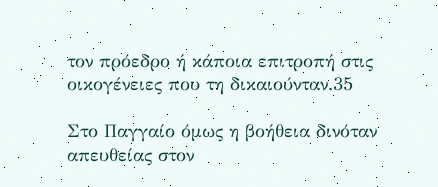τον πρόεδρο ή κάποια επιτροπή στις οικογένειες που τη δικαιούνταν.35

Στο Παγγαίο όμως η βοήθεια δινόταν απευθείας στον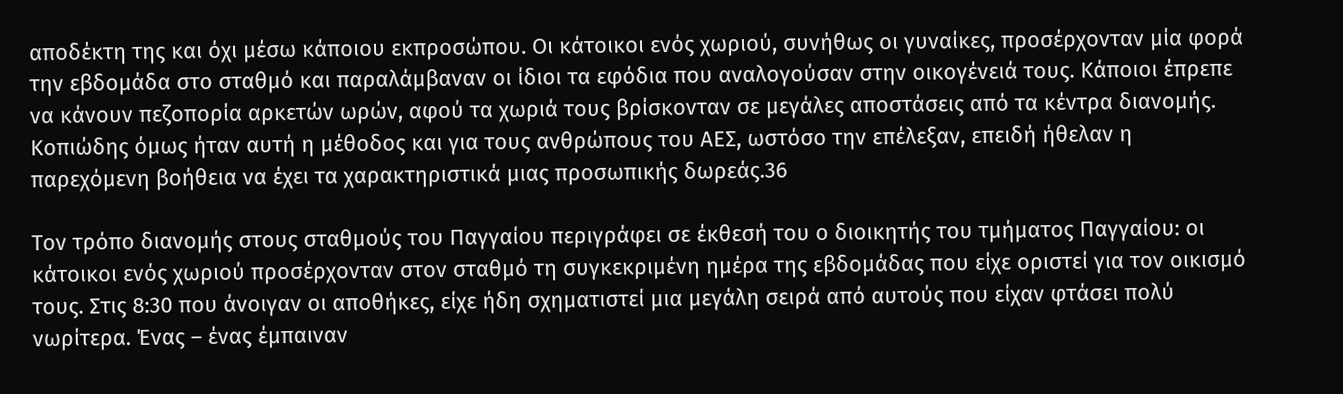αποδέκτη της και όχι μέσω κάποιου εκπροσώπου. Οι κάτοικοι ενός χωριού, συνήθως οι γυναίκες, προσέρχονταν μία φορά την εβδομάδα στο σταθμό και παραλάμβαναν οι ίδιοι τα εφόδια που αναλογούσαν στην οικογένειά τους. Κάποιοι έπρεπε να κάνουν πεζοπορία αρκετών ωρών, αφού τα χωριά τους βρίσκονταν σε μεγάλες αποστάσεις από τα κέντρα διανομής. Κοπιώδης όμως ήταν αυτή η μέθοδος και για τους ανθρώπους του ΑΕΣ, ωστόσο την επέλεξαν, επειδή ήθελαν η παρεχόμενη βοήθεια να έχει τα χαρακτηριστικά μιας προσωπικής δωρεάς.36

Τον τρόπο διανομής στους σταθμούς του Παγγαίου περιγράφει σε έκθεσή του ο διοικητής του τμήματος Παγγαίου: οι κάτοικοι ενός χωριού προσέρχονταν στον σταθμό τη συγκεκριμένη ημέρα της εβδομάδας που είχε οριστεί για τον οικισμό τους. Στις 8:30 που άνοιγαν οι αποθήκες, είχε ήδη σχηματιστεί μια μεγάλη σειρά από αυτούς που είχαν φτάσει πολύ νωρίτερα. Ένας – ένας έμπαιναν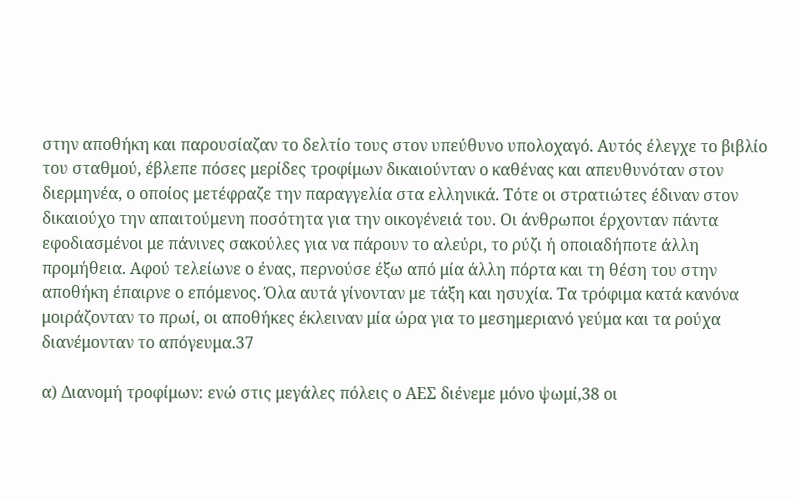στην αποθήκη και παρουσίαζαν το δελτίο τους στον υπεύθυνο υπολοχαγό. Αυτός έλεγχε το βιβλίο του σταθμού, έβλεπε πόσες μερίδες τροφίμων δικαιούνταν ο καθένας και απευθυνόταν στον διερμηνέα, ο οποίος μετέφραζε την παραγγελία στα ελληνικά. Τότε οι στρατιώτες έδιναν στον δικαιούχο την απαιτούμενη ποσότητα για την οικογένειά του. Οι άνθρωποι έρχονταν πάντα εφοδιασμένοι με πάνινες σακούλες για να πάρουν το αλεύρι, το ρύζι ή οποιαδήποτε άλλη προμήθεια. Αφού τελείωνε ο ένας, περνούσε έξω από μία άλλη πόρτα και τη θέση του στην αποθήκη έπαιρνε ο επόμενος. Όλα αυτά γίνονταν με τάξη και ησυχία. Τα τρόφιμα κατά κανόνα μοιράζονταν το πρωί, οι αποθήκες έκλειναν μία ώρα για το μεσημεριανό γεύμα και τα ρούχα διανέμονταν το απόγευμα.37

α) Διανομή τροφίμων: ενώ στις μεγάλες πόλεις ο ΑΕΣ διένεμε μόνο ψωμί,38 οι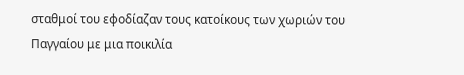σταθμοί του εφοδίαζαν τους κατοίκους των χωριών του Παγγαίου με μια ποικιλία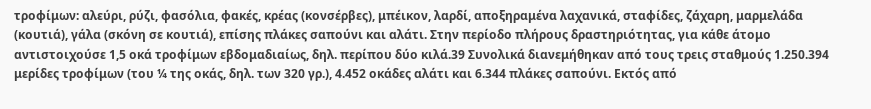τροφίμων: αλεύρι, ρύζι, φασόλια, φακές, κρέας (κονσέρβες), μπέικον, λαρδί, αποξηραμένα λαχανικά, σταφίδες, ζάχαρη, μαρμελάδα (κουτιά), γάλα (σκόνη σε κουτιά), επίσης πλάκες σαπούνι και αλάτι. Στην περίοδο πλήρους δραστηριότητας, για κάθε άτομο αντιστοιχούσε 1,5 οκά τροφίμων εβδομαδιαίως, δηλ. περίπου δύο κιλά.39 Συνολικά διανεμήθηκαν από τους τρεις σταθμούς 1.250.394 μερίδες τροφίμων (του ¼ της οκάς, δηλ. των 320 γρ.), 4.452 οκάδες αλάτι και 6.344 πλάκες σαπούνι. Εκτός από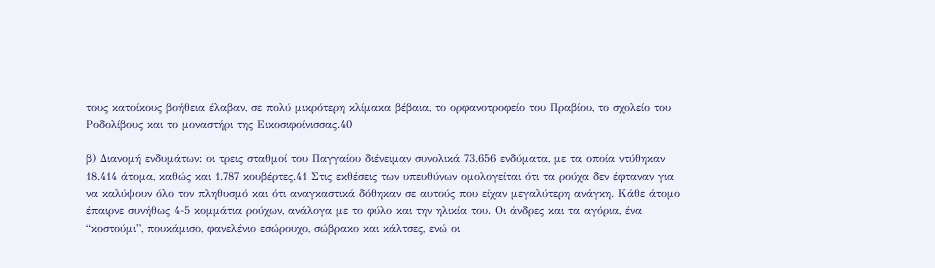τους κατοίκους βοήθεια έλαβαν, σε πολύ μικρότερη κλίμακα βέβαια, το ορφανοτροφείο του Πραβίου, το σχολείο του Ροδολίβους και το μοναστήρι της Εικοσιφοίνισσας.40

β) Διανομή ενδυμάτων: οι τρεις σταθμοί του Παγγαίου διένειμαν συνολικά 73.656 ενδύματα, με τα οποία ντύθηκαν 18.414 άτομα, καθώς και 1.787 κουβέρτες.41 Στις εκθέσεις των υπευθύνων ομολογείται ότι τα ρούχα δεν έφταναν για να καλύψουν όλο τον πληθυσμό και ότι αναγκαστικά δόθηκαν σε αυτούς που είχαν μεγαλύτερη ανάγκη. Κάθε άτομο έπαιρνε συνήθως 4-5 κομμάτια ρούχων, ανάλογα με το φύλο και την ηλικία του. Οι άνδρες και τα αγόρια, ένα “κοστούμι”, πουκάμισο, φανελένιο εσώρουχο, σώβρακο και κάλτσες, ενώ οι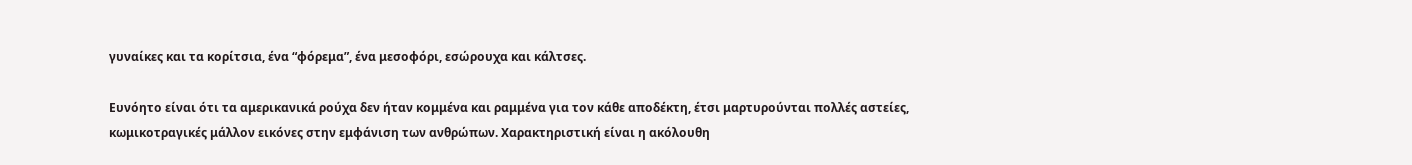γυναίκες και τα κορίτσια, ένα “φόρεμα”, ένα μεσοφόρι, εσώρουχα και κάλτσες.

Ευνόητο είναι ότι τα αμερικανικά ρούχα δεν ήταν κομμένα και ραμμένα για τον κάθε αποδέκτη, έτσι μαρτυρούνται πολλές αστείες, κωμικοτραγικές μάλλον εικόνες στην εμφάνιση των ανθρώπων. Χαρακτηριστική είναι η ακόλουθη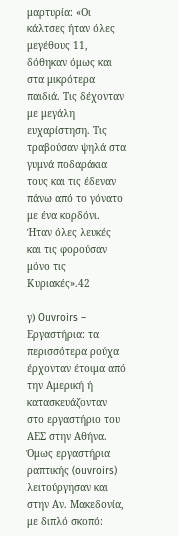μαρτυρία: «Οι κάλτσες ήταν όλες μεγέθους 11, δόθηκαν όμως και στα μικρότερα παιδιά. Τις δέχονταν με μεγάλη ευχαρίστηση. Τις τραβούσαν ψηλά στα γυμνά ποδαράκια τους και τις έδεναν πάνω από το γόνατο με ένα κορδόνι. Ήταν όλες λευκές και τις φορούσαν μόνο τις Κυριακές».42

γ) Ouvroirs – Εργαστήρια: τα περισσότερα ρούχα έρχονταν έτοιμα από την Αμερική ή κατασκευάζονταν στο εργαστήριο του ΑΕΣ στην Αθήνα. Όμως εργαστήρια ραπτικής (ouvroirs) λειτούργησαν και στην Αν. Μακεδονία, με διπλό σκοπό: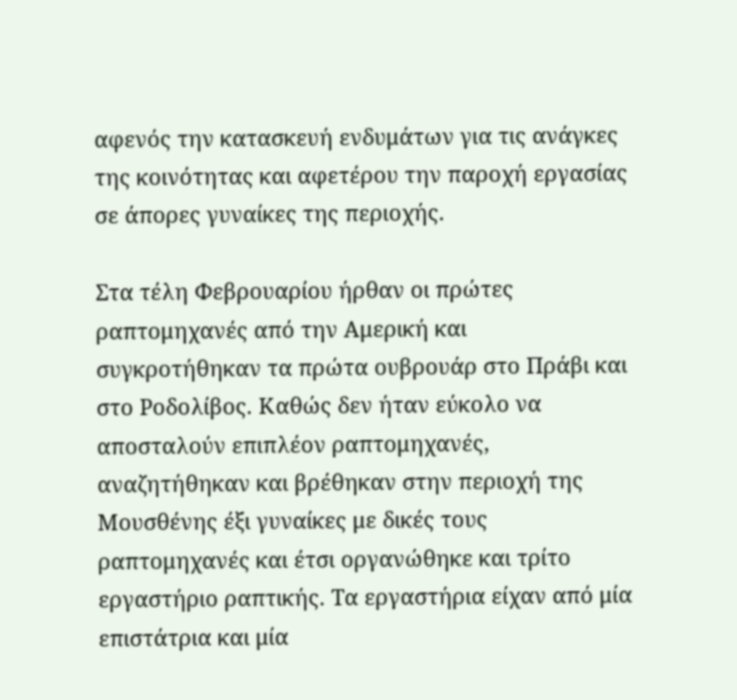αφενός την κατασκευή ενδυμάτων για τις ανάγκες της κοινότητας και αφετέρου την παροχή εργασίας σε άπορες γυναίκες της περιοχής.

Στα τέλη Φεβρουαρίου ήρθαν οι πρώτες ραπτομηχανές από την Αμερική και συγκροτήθηκαν τα πρώτα ουβρουάρ στο Πράβι και στο Ροδολίβος. Καθώς δεν ήταν εύκολο να αποσταλούν επιπλέον ραπτομηχανές, αναζητήθηκαν και βρέθηκαν στην περιοχή της Μουσθένης έξι γυναίκες με δικές τους ραπτομηχανές και έτσι οργανώθηκε και τρίτο εργαστήριο ραπτικής. Τα εργαστήρια είχαν από μία επιστάτρια και μία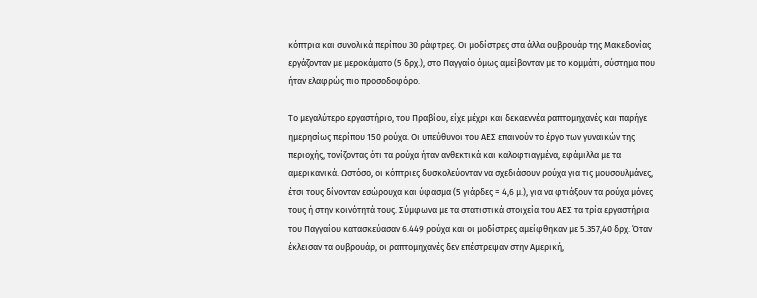κόπτρια και συνολικά περίπου 30 ράφτρες. Οι μοδίστρες στα άλλα ουβρουάρ της Μακεδονίας εργάζονταν με μεροκάματο (5 δρχ.), στο Παγγαίο όμως αμείβονταν με το κομμάτι, σύστημα που ήταν ελαφρώς πιο προσοδοφόρο.

Το μεγαλύτερο εργαστήριο, του Πραβίου, είχε μέχρι και δεκαεννέα ραπτομηχανές και παρήγε ημερησίως περίπου 150 ρούχα. Οι υπεύθυνοι του ΑΕΣ επαινούν το έργο των γυναικών της περιοχής, τονίζοντας ότι τα ρούχα ήταν ανθεκτικά και καλοφτιαγμένα, εφάμιλλα με τα αμερικανικά. Ωστόσο, οι κόπτριες δυσκολεύονταν να σχεδιάσουν ρούχα για τις μουσουλμάνες, έτσι τους δίνονταν εσώρουχα και ύφασμα (5 γιάρδες = 4,6 μ.), για να φτιάξουν τα ρούχα μόνες τους ή στην κοινότητά τους. Σύμφωνα με τα στατιστικά στοιχεία του ΑΕΣ τα τρία εργαστήρια του Παγγαίου κατασκεύασαν 6.449 ρούχα και οι μοδίστρες αμείφθηκαν με 5.357,40 δρχ. Όταν έκλεισαν τα ουβρουάρ, οι ραπτομηχανές δεν επέστρεψαν στην Αμερική,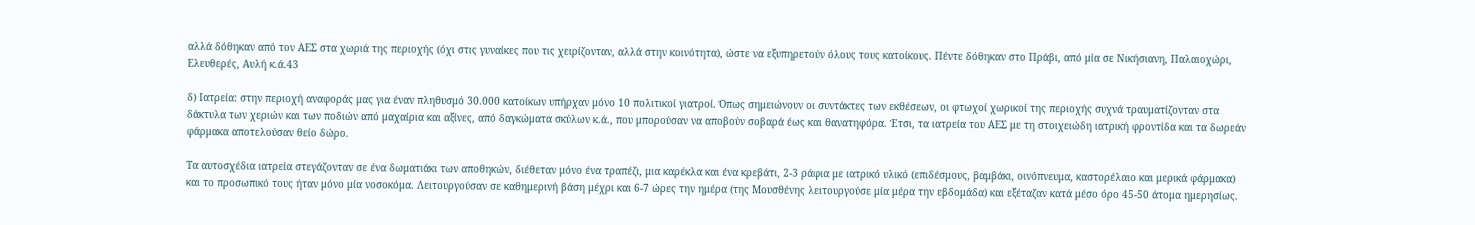αλλά δόθηκαν από τον ΑΕΣ στα χωριά της περιοχής (όχι στις γυναίκες που τις χειρίζονταν, αλλά στην κοινότητα), ώστε να εξυπηρετούν όλους τους κατοίκους. Πέντε δόθηκαν στο Πράβι, από μία σε Νικήσιανη, Παλαιοχώρι, Ελευθερές, Αυλή κ.ά.43

δ) Ιατρεία: στην περιοχή αναφοράς μας για έναν πληθυσμό 30.000 κατοίκων υπήρχαν μόνο 10 πολιτικοί γιατροί. Όπως σημειώνουν οι συντάκτες των εκθέσεων, οι φτωχοί χωρικοί της περιοχής συχνά τραυματίζονταν στα δάκτυλα των χεριών και των ποδιών από μαχαίρια και αξίνες, από δαγκώματα σκύλων κ.ά., που μπορούσαν να αποβούν σοβαρά έως και θανατηφόρα. Έτσι, τα ιατρεία του ΑΕΣ με τη στοιχειώδη ιατρική φροντίδα και τα δωρεάν φάρμακα αποτελούσαν θείο δώρο.

Τα αυτοσχέδια ιατρεία στεγάζονταν σε ένα δωματιάκι των αποθηκών, διέθεταν μόνο ένα τραπέζι, μια καρέκλα και ένα κρεβάτι, 2-3 ράφια με ιατρικό υλικό (επιδέσμους, βαμβάκι, οινόπνευμα, καστορέλαιο και μερικά φάρμακα) και το προσωπικό τους ήταν μόνο μία νοσοκόμα. Λειτουργούσαν σε καθημερινή βάση μέχρι και 6-7 ώρες την ημέρα (της Μουσθένης λειτουργούσε μία μέρα την εβδομάδα) και εξέταζαν κατά μέσο όρο 45-50 άτομα ημερησίως.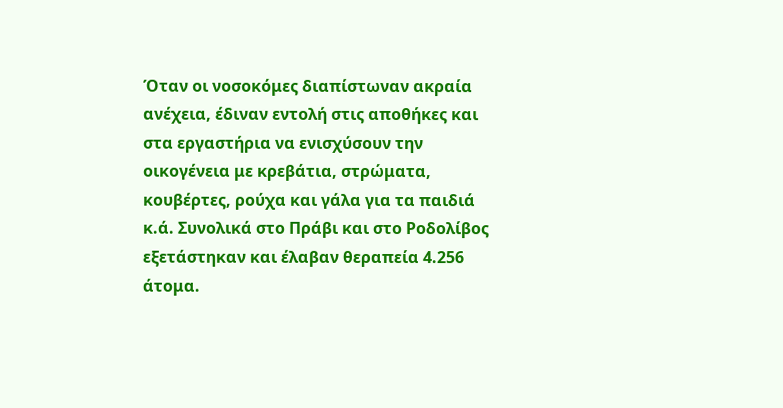Όταν οι νοσοκόμες διαπίστωναν ακραία ανέχεια, έδιναν εντολή στις αποθήκες και στα εργαστήρια να ενισχύσουν την οικογένεια με κρεβάτια, στρώματα, κουβέρτες, ρούχα και γάλα για τα παιδιά κ.ά. Συνολικά στο Πράβι και στο Ροδολίβος εξετάστηκαν και έλαβαν θεραπεία 4.256 άτομα.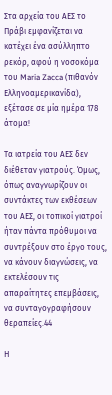Στα αρχεία του ΑΕΣ το Πράβι εμφανίζεται να κατέχει ένα ασύλληπτο ρεκόρ, αφού η νοσοκόμα του Maria Zacca (πιθανόν Ελληνοαμερικανίδα), εξέτασε σε μία ημέρα 178 άτομα!

Τα ιατρεία του ΑΕΣ δεν διέθεταν γιατρούς. Όμως, όπως αναγνωρίζουν οι συντάκτες των εκθέσεων του ΑΕΣ, οι τοπικοί γιατροί ήταν πάντα πρόθυμοι να συντρέξουν στο έργο τους, να κάνουν διαγνώσεις, να εκτελέσουν τις απαραίτητες επεμβάσεις, να συνταγογραφήσουν θεραπείες.44

Η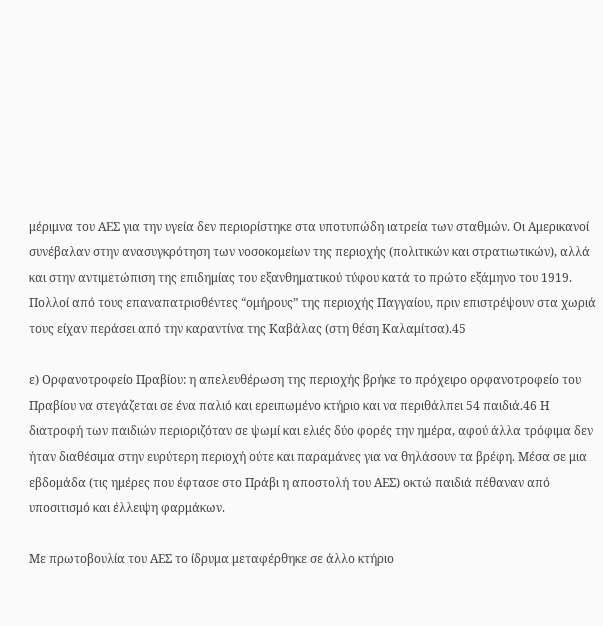μέριμνα του ΑΕΣ για την υγεία δεν περιορίστηκε στα υποτυπώδη ιατρεία των σταθμών. Οι Αμερικανοί συνέβαλαν στην ανασυγκρότηση των νοσοκομείων της περιοχής (πολιτικών και στρατιωτικών), αλλά και στην αντιμετώπιση της επιδημίας του εξανθηματικού τύφου κατά το πρώτο εξάμηνο του 1919. Πολλοί από τους επαναπατρισθέντες “ομήρους” της περιοχής Παγγαίου, πριν επιστρέψουν στα χωριά τους είχαν περάσει από την καραντίνα της Καβάλας (στη θέση Καλαμίτσα).45

ε) Ορφανοτροφείο Πραβίου: η απελευθέρωση της περιοχής βρήκε το πρόχειρο ορφανοτροφείο του Πραβίου να στεγάζεται σε ένα παλιό και ερειπωμένο κτήριο και να περιθάλπει 54 παιδιά.46 Η διατροφή των παιδιών περιοριζόταν σε ψωμί και ελιές δύο φορές την ημέρα, αφού άλλα τρόφιμα δεν ήταν διαθέσιμα στην ευρύτερη περιοχή ούτε και παραμάνες για να θηλάσουν τα βρέφη. Μέσα σε μια εβδομάδα (τις ημέρες που έφτασε στο Πράβι η αποστολή του ΑΕΣ) οκτώ παιδιά πέθαναν από υποσιτισμό και έλλειψη φαρμάκων.

Με πρωτοβουλία του ΑΕΣ το ίδρυμα μεταφέρθηκε σε άλλο κτήριο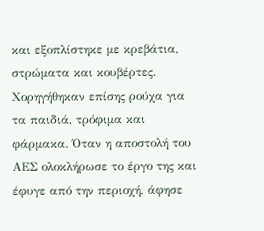και εξοπλίστηκε με κρεβάτια, στρώματα και κουβέρτες. Χορηγήθηκαν επίσης ρούχα για τα παιδιά, τρόφιμα και φάρμακα. Όταν η αποστολή του ΑΕΣ ολοκλήρωσε το έργο της και έφυγε από την περιοχή, άφησε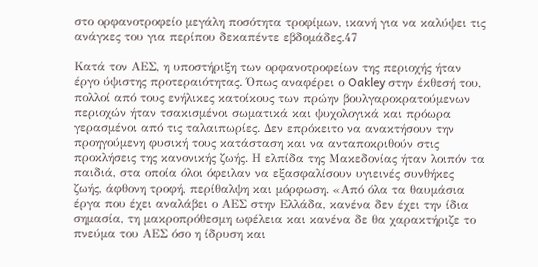στο ορφανοτροφείο μεγάλη ποσότητα τροφίμων, ικανή για να καλύψει τις ανάγκες του για περίπου δεκαπέντε εβδομάδες.47

Κατά τον ΑΕΣ, η υποστήριξη των ορφανοτροφείων της περιοχής ήταν έργο ύψιστης προτεραιότητας. Όπως αναφέρει ο Oakley στην έκθεσή του, πολλοί από τους ενήλικες κατοίκους των πρώην βουλγαροκρατούμενων περιοχών ήταν τσακισμένοι σωματικά και ψυχολογικά και πρόωρα γερασμένοι από τις ταλαιπωρίες. Δεν επρόκειτο να ανακτήσουν την προηγούμενη φυσική τους κατάσταση και να ανταποκριθούν στις προκλήσεις της κανονικής ζωής. Η ελπίδα της Μακεδονίας ήταν λοιπόν τα παιδιά, στα οποία όλοι όφειλαν να εξασφαλίσουν υγιεινές συνθήκες ζωής, άφθονη τροφή, περίθαλψη και μόρφωση. «Από όλα τα θαυμάσια έργα που έχει αναλάβει ο ΑΕΣ στην Ελλάδα, κανένα δεν έχει την ίδια σημασία, τη μακροπρόθεσμη ωφέλεια και κανένα δε θα χαρακτήριζε το πνεύμα του ΑΕΣ όσο η ίδρυση και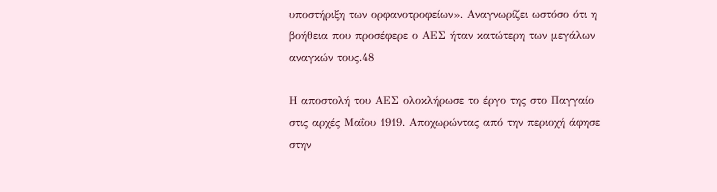υποστήριξη των ορφανοτροφείων». Αναγνωρίζει ωστόσο ότι η βοήθεια που προσέφερε ο ΑΕΣ ήταν κατώτερη των μεγάλων αναγκών τους.48

Η αποστολή του ΑΕΣ ολοκλήρωσε το έργο της στο Παγγαίο στις αρχές Μαΐου 1919. Αποχωρώντας από την περιοχή άφησε στην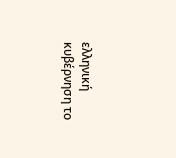ελληνική κυβέρνηση το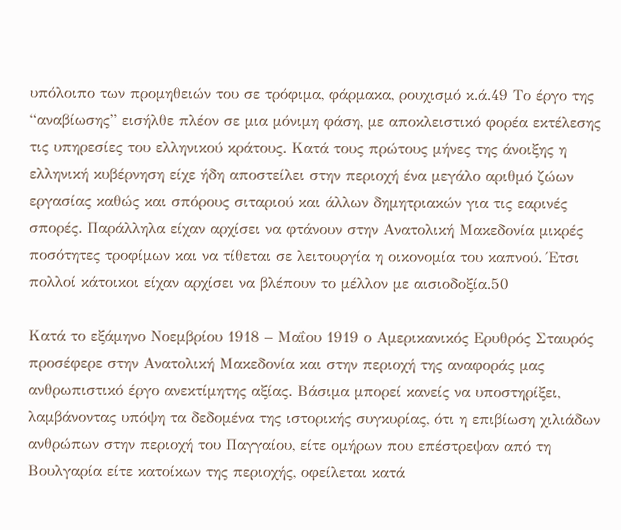υπόλοιπο των προμηθειών του σε τρόφιμα, φάρμακα, ρουχισμό κ.ά.49 Το έργο της “αναβίωσης” εισήλθε πλέον σε μια μόνιμη φάση, με αποκλειστικό φορέα εκτέλεσης τις υπηρεσίες του ελληνικού κράτους. Κατά τους πρώτους μήνες της άνοιξης η ελληνική κυβέρνηση είχε ήδη αποστείλει στην περιοχή ένα μεγάλο αριθμό ζώων εργασίας καθώς και σπόρους σιταριού και άλλων δημητριακών για τις εαρινές σπορές. Παράλληλα είχαν αρχίσει να φτάνουν στην Ανατολική Μακεδονία μικρές ποσότητες τροφίμων και να τίθεται σε λειτουργία η οικονομία του καπνού. Έτσι πολλοί κάτοικοι είχαν αρχίσει να βλέπουν το μέλλον με αισιοδοξία.50

Κατά το εξάμηνο Νοεμβρίου 1918 – Μαΐου 1919 ο Αμερικανικός Ερυθρός Σταυρός προσέφερε στην Ανατολική Μακεδονία και στην περιοχή της αναφοράς μας ανθρωπιστικό έργο ανεκτίμητης αξίας. Βάσιμα μπορεί κανείς να υποστηρίξει, λαμβάνοντας υπόψη τα δεδομένα της ιστορικής συγκυρίας, ότι η επιβίωση χιλιάδων ανθρώπων στην περιοχή του Παγγαίου, είτε ομήρων που επέστρεψαν από τη Βουλγαρία είτε κατοίκων της περιοχής, οφείλεται κατά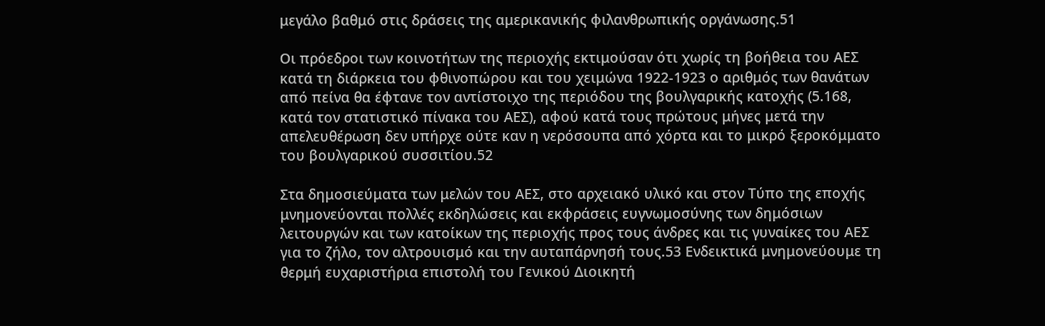μεγάλο βαθμό στις δράσεις της αμερικανικής φιλανθρωπικής οργάνωσης.51

Οι πρόεδροι των κοινοτήτων της περιοχής εκτιμούσαν ότι χωρίς τη βοήθεια του ΑΕΣ κατά τη διάρκεια του φθινοπώρου και του χειμώνα 1922-1923 ο αριθμός των θανάτων από πείνα θα έφτανε τον αντίστοιχο της περιόδου της βουλγαρικής κατοχής (5.168, κατά τον στατιστικό πίνακα του ΑΕΣ), αφού κατά τους πρώτους μήνες μετά την απελευθέρωση δεν υπήρχε ούτε καν η νερόσουπα από χόρτα και το μικρό ξεροκόμματο του βουλγαρικού συσσιτίου.52

Στα δημοσιεύματα των μελών του ΑΕΣ, στο αρχειακό υλικό και στον Τύπο της εποχής μνημονεύονται πολλές εκδηλώσεις και εκφράσεις ευγνωμοσύνης των δημόσιων λειτουργών και των κατοίκων της περιοχής προς τους άνδρες και τις γυναίκες του ΑΕΣ για το ζήλο, τον αλτρουισμό και την αυταπάρνησή τους.53 Ενδεικτικά μνημονεύουμε τη θερμή ευχαριστήρια επιστολή του Γενικού Διοικητή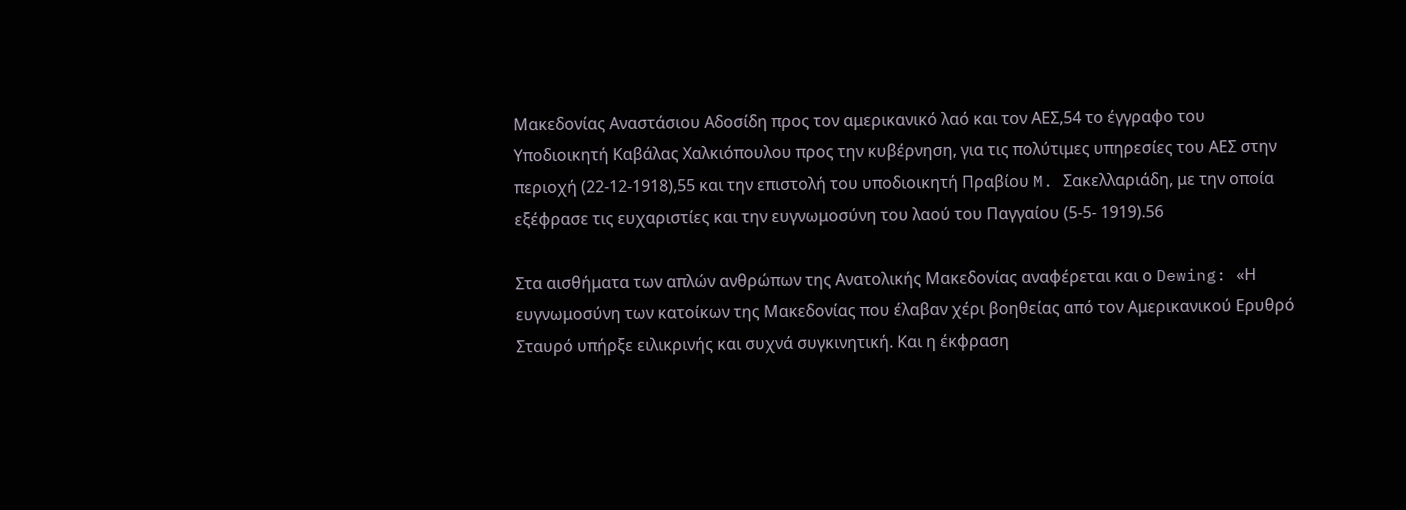Μακεδονίας Αναστάσιου Αδοσίδη προς τον αμερικανικό λαό και τον ΑΕΣ,54 το έγγραφο του Υποδιοικητή Καβάλας Χαλκιόπουλου προς την κυβέρνηση, για τις πολύτιμες υπηρεσίες του ΑΕΣ στην περιοχή (22-12-1918),55 και την επιστολή του υποδιοικητή Πραβίου M. Σακελλαριάδη, με την οποία εξέφρασε τις ευχαριστίες και την ευγνωμοσύνη του λαού του Παγγαίου (5-5- 1919).56

Στα αισθήματα των απλών ανθρώπων της Ανατολικής Μακεδονίας αναφέρεται και ο Dewing: «Η ευγνωμοσύνη των κατοίκων της Μακεδονίας που έλαβαν χέρι βοηθείας από τον Αμερικανικού Ερυθρό Σταυρό υπήρξε ειλικρινής και συχνά συγκινητική. Και η έκφραση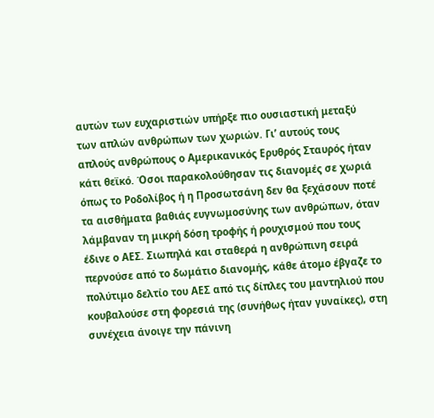αυτών των ευχαριστιών υπήρξε πιο ουσιαστική μεταξύ των απλών ανθρώπων των χωριών. Γι’ αυτούς τους απλούς ανθρώπους ο Αμερικανικός Ερυθρός Σταυρός ήταν κάτι θεϊκό. Όσοι παρακολούθησαν τις διανομές σε χωριά όπως το Ροδολίβος ή η Προσωτσάνη δεν θα ξεχάσουν ποτέ τα αισθήματα βαθιάς ευγνωμοσύνης των ανθρώπων, όταν λάμβαναν τη μικρή δόση τροφής ή ρουχισμού που τους έδινε ο ΑΕΣ. Σιωπηλά και σταθερά η ανθρώπινη σειρά περνούσε από το δωμάτιο διανομής, κάθε άτομο έβγαζε το πολύτιμο δελτίο του ΑΕΣ από τις δίπλες του μαντηλιού που κουβαλούσε στη φορεσιά της (συνήθως ήταν γυναίκες), στη συνέχεια άνοιγε την πάνινη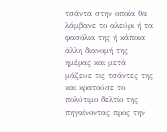τσάντα στην οποία θα λάμβανε το αλεύρι ή τα φασόλια της ή κάποια άλλη διανομή της ημέρας και μετά μάζευε τις τσάντες της και κρατούσε το πολύτιμο δελτίο της πηγαίνοντας προς την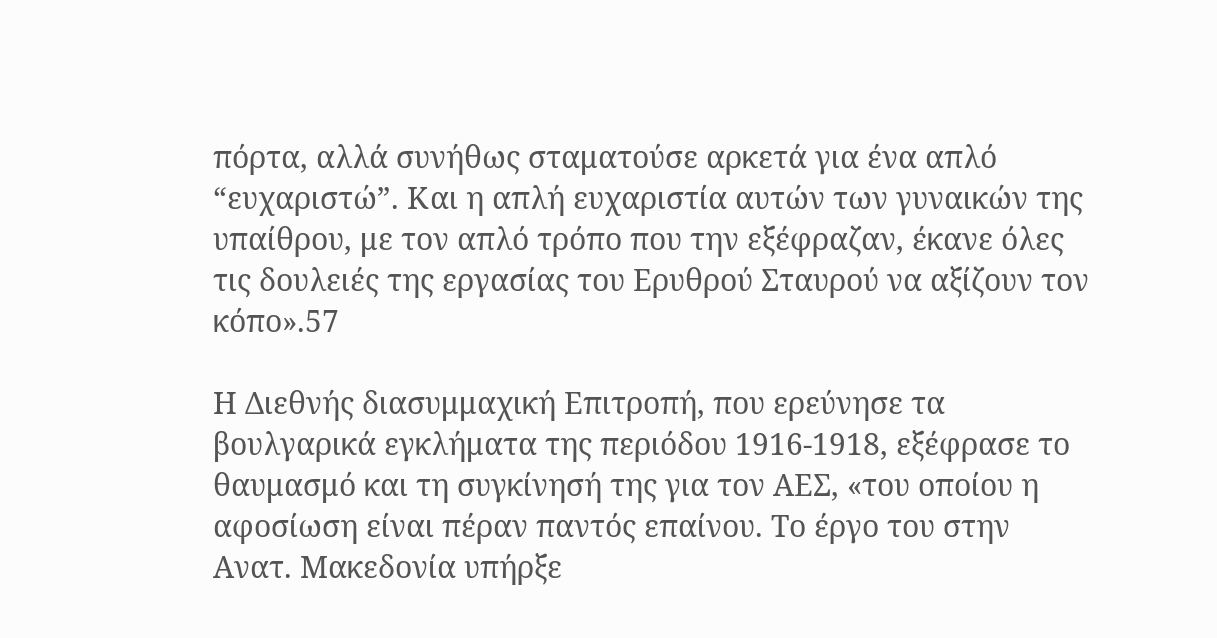πόρτα, αλλά συνήθως σταματούσε αρκετά για ένα απλό “ευχαριστώ”. Και η απλή ευχαριστία αυτών των γυναικών της υπαίθρου, με τον απλό τρόπο που την εξέφραζαν, έκανε όλες τις δουλειές της εργασίας του Ερυθρού Σταυρού να αξίζουν τον κόπο».57

Η Διεθνής διασυμμαχική Επιτροπή, που ερεύνησε τα βουλγαρικά εγκλήματα της περιόδου 1916-1918, εξέφρασε το θαυμασμό και τη συγκίνησή της για τον ΑΕΣ, «του οποίου η αφοσίωση είναι πέραν παντός επαίνου. Το έργο του στην Ανατ. Μακεδονία υπήρξε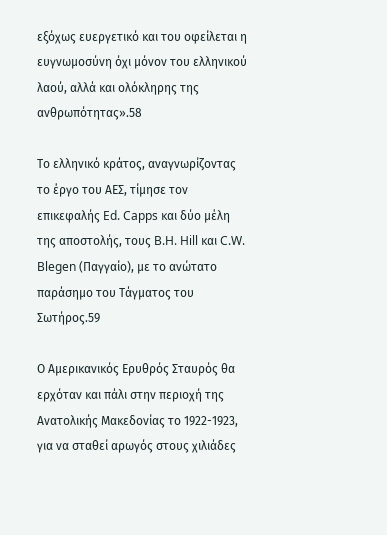εξόχως ευεργετικό και του οφείλεται η ευγνωμοσύνη όχι μόνον του ελληνικού λαού, αλλά και ολόκληρης της ανθρωπότητας».58

Το ελληνικό κράτος, αναγνωρίζοντας το έργο του ΑΕΣ, τίμησε τον επικεφαλής Ed. Capps και δύο μέλη της αποστολής, τους B.H. Hill και C.W. Blegen (Παγγαίο), με το ανώτατο παράσημο του Τάγματος του Σωτήρος.59

Ο Αμερικανικός Ερυθρός Σταυρός θα ερχόταν και πάλι στην περιοχή της Ανατολικής Μακεδονίας το 1922-1923, για να σταθεί αρωγός στους χιλιάδες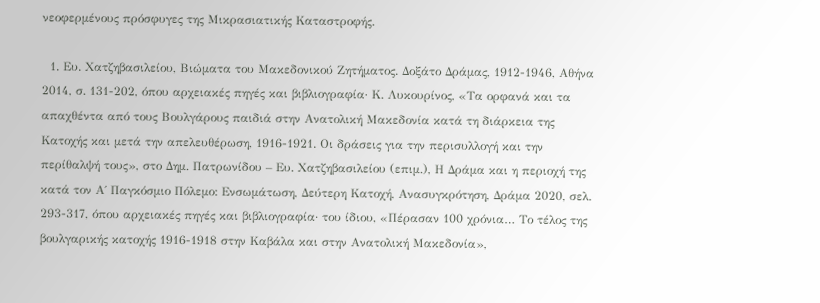νεοφερμένους πρόσφυγες της Μικρασιατικής Καταστροφής.

  1. Ευ. Χατζηβασιλείου, Βιώματα του Μακεδονικού Ζητήματος. Δοξάτο Δράμας, 1912-1946, Αθήνα 2014, σ. 131-202, όπου αρχειακές πηγές και βιβλιογραφία· Κ. Λυκουρίνος, «Τα ορφανά και τα απαχθέντα από τους Βουλγάρους παιδιά στην Ανατολική Μακεδονία κατά τη διάρκεια της Κατοχής και μετά την απελευθέρωση, 1916-1921. Οι δράσεις για την περισυλλογή και την περίθαλψή τους», στο Δημ. Πατρωνίδου – Ευ. Χατζηβασιλείου (επιμ.), Η Δράμα και η περιοχή της κατά τον Α΄ Παγκόσμιο Πόλεμο: Ενσωμάτωση, Δεύτερη Κατοχή, Ανασυγκρότηση, Δράμα 2020, σελ. 293-317, όπου αρχειακές πηγές και βιβλιογραφία· του ίδιου, «Πέρασαν 100 χρόνια… Το τέλος της βουλγαρικής κατοχής 1916-1918 στην Καβάλα και στην Ανατολική Μακεδονία»,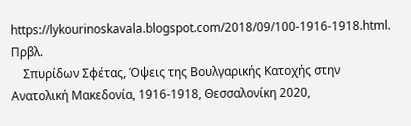https://lykourinoskavala.blogspot.com/2018/09/100-1916-1918.html. Πρβλ.
    Σπυρίδων Σφέτας, Όψεις της Βουλγαρικής Κατοχής στην Ανατολική Μακεδονία, 1916-1918, Θεσσαλονίκη 2020,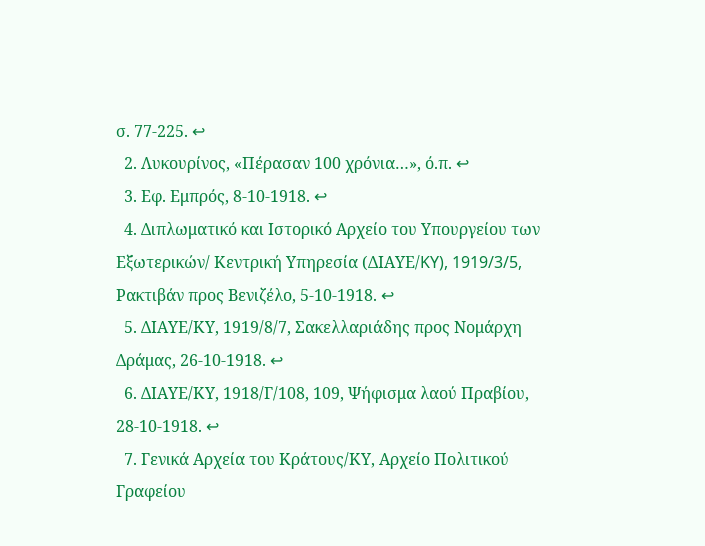σ. 77-225. ↩
  2. Λυκουρίνος, «Πέρασαν 100 χρόνια…», ό.π. ↩
  3. Εφ. Εμπρός, 8-10-1918. ↩
  4. Διπλωματικό και Ιστορικό Αρχείο του Υπουργείου των Εξωτερικών/ Κεντρική Υπηρεσία (ΔΙΑΥΕ/KY), 1919/3/5, Ρακτιβάν προς Βενιζέλο, 5-10-1918. ↩
  5. ΔΙΑΥΕ/ΚΥ, 1919/8/7, Σακελλαριάδης προς Νομάρχη Δράμας, 26-10-1918. ↩
  6. ΔΙΑΥΕ/ΚΥ, 1918/Γ/108, 109, Ψήφισμα λαού Πραβίου, 28-10-1918. ↩
  7. Γενικά Αρχεία του Κράτους/ΚΥ, Αρχείο Πολιτικού Γραφείου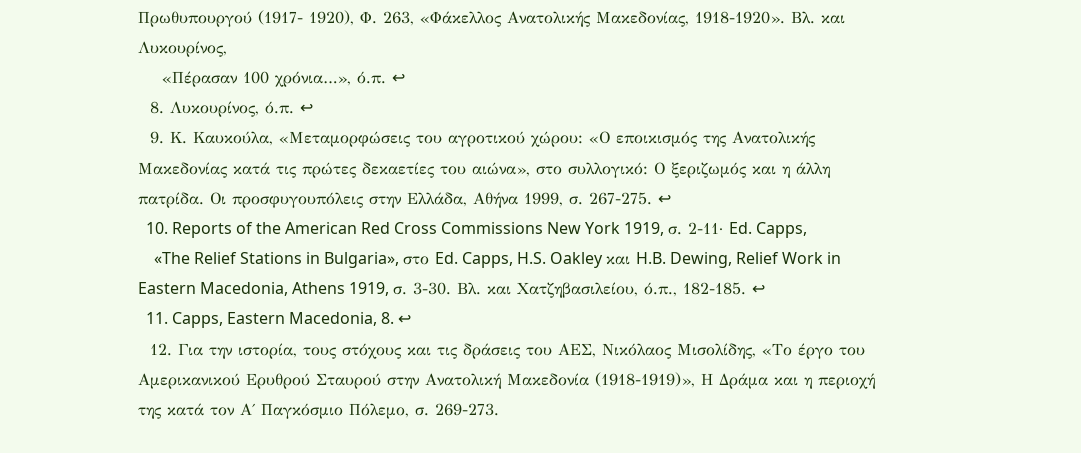Πρωθυπουργού (1917- 1920), Φ. 263, «Φάκελλος Ανατολικής Μακεδονίας, 1918-1920». Βλ. και Λυκουρίνος,
    «Πέρασαν 100 χρόνια…», ό.π. ↩
  8. Λυκουρίνος, ό.π. ↩
  9. Κ. Καυκούλα, «Μεταμορφώσεις του αγροτικού χώρου: «Ο εποικισμός της Ανατολικής Μακεδονίας κατά τις πρώτες δεκαετίες του αιώνα», στο συλλογικό: Ο ξεριζωμός και η άλλη πατρίδα. Οι προσφυγουπόλεις στην Ελλάδα, Αθήνα 1999, σ. 267-275. ↩
  10. Reports of the American Red Cross Commissions New York 1919, σ. 2-11· Ed. Capps,
    «The Relief Stations in Bulgaria», στο Ed. Capps, H.S. Oakley και H.B. Dewing, Relief Work in Eastern Macedonia, Athens 1919, σ. 3-30. Βλ. και Χατζηβασιλείου, ό.π., 182-185. ↩
  11. Capps, Eastern Macedonia, 8. ↩
  12. Για την ιστορία, τους στόχους και τις δράσεις του ΑΕΣ, Νικόλαος Μισολίδης, «Το έργο του Αμερικανικού Ερυθρού Σταυρού στην Ανατολική Μακεδονία (1918-1919)», Η Δράμα και η περιοχή της κατά τον Α΄ Παγκόσμιο Πόλεμο, σ. 269-273.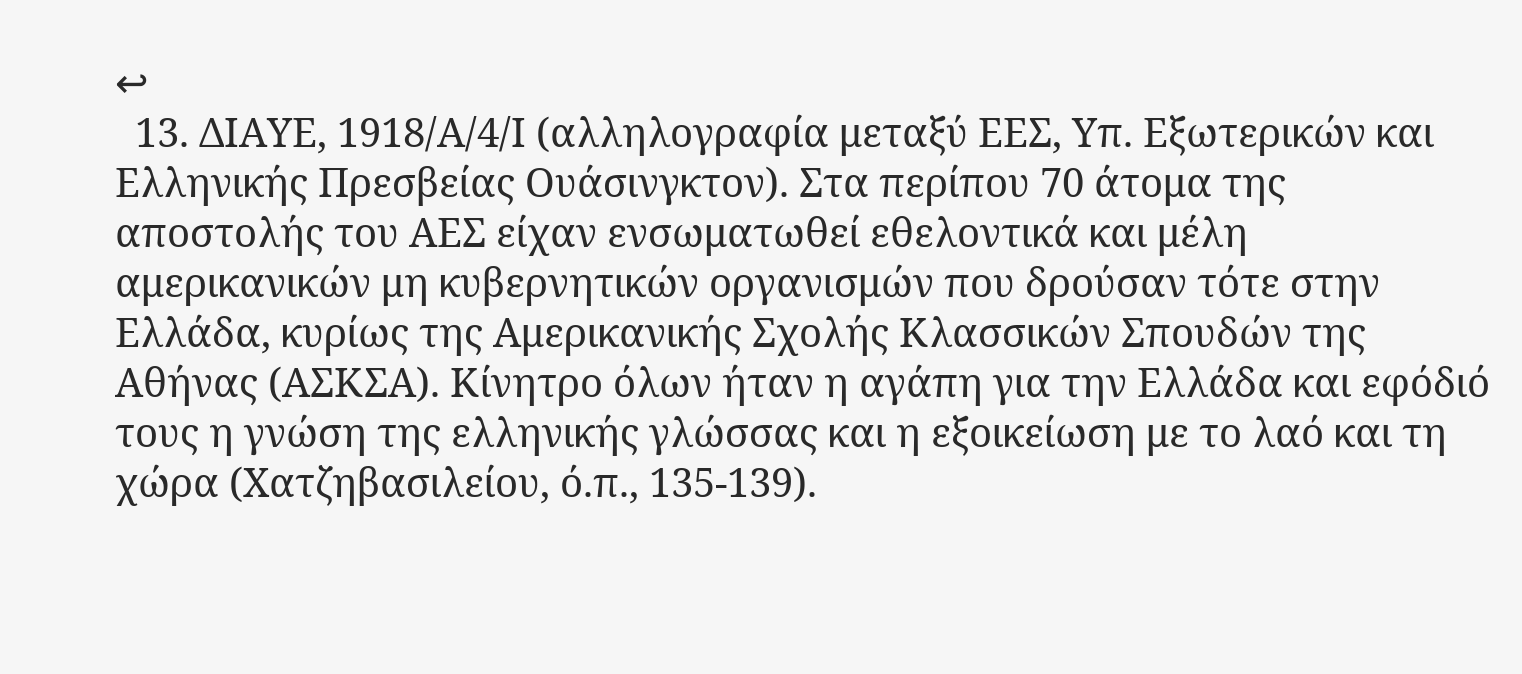↩
  13. ΔΙΑΥΕ, 1918/Α/4/Ι (αλληλογραφία μεταξύ ΕΕΣ, Υπ. Εξωτερικών και Ελληνικής Πρεσβείας Ουάσινγκτον). Στα περίπου 70 άτομα της αποστολής του ΑΕΣ είχαν ενσωματωθεί εθελοντικά και μέλη αμερικανικών μη κυβερνητικών οργανισμών που δρούσαν τότε στην Ελλάδα, κυρίως της Αμερικανικής Σχολής Κλασσικών Σπουδών της Αθήνας (ΑΣΚΣΑ). Κίνητρο όλων ήταν η αγάπη για την Ελλάδα και εφόδιό τους η γνώση της ελληνικής γλώσσας και η εξοικείωση με το λαό και τη χώρα (Χατζηβασιλείου, ό.π., 135-139).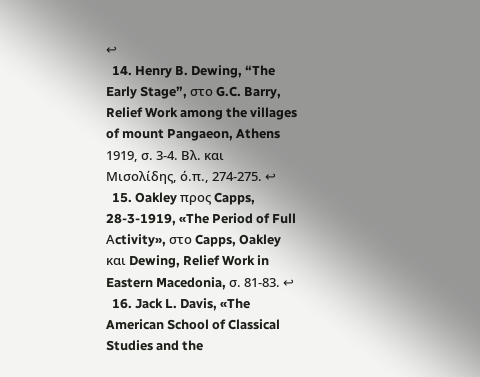↩
  14. Henry B. Dewing, “The Early Stage”, στο G.C. Barry, Relief Work among the villages of mount Pangaeon, Athens 1919, σ. 3-4. Βλ. και Μισολίδης, ό.π., 274-275. ↩
  15. Oakley προς Capps, 28-3-1919, «The Period of Full Αctivity», στο Capps, Oakley και Dewing, Relief Work in Eastern Macedonia, σ. 81-83. ↩
  16. Jack L. Davis, «The American School of Classical Studies and the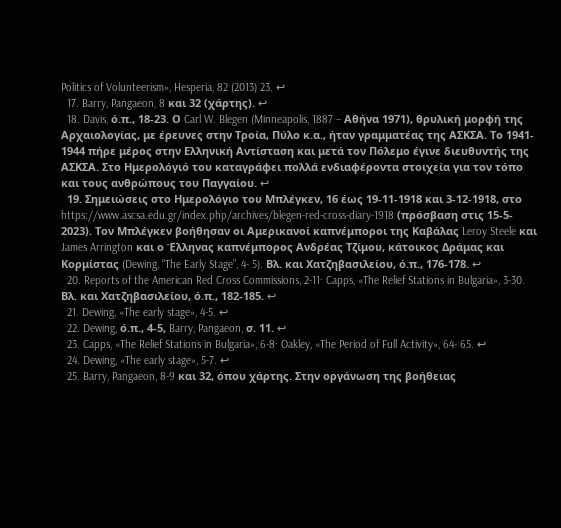Politics of Volunteerism», Hesperia, 82 (2013) 23. ↩
  17. Barry, Pangaeon, 8 και 32 (χάρτης). ↩
  18. Davis, ό.π., 18-23. Ο Carl W. Blegen (Minneapolis, 1887 – Αθήνα 1971), θρυλική μορφή της Αρχαιολογίας, με έρευνες στην Τροία, Πύλο κ.α., ήταν γραμματέας της ΑΣΚΣΑ. Το 1941- 1944 πήρε μέρος στην Ελληνική Αντίσταση και μετά τον Πόλεμο έγινε διευθυντής της ΑΣΚΣΑ. Στο Ημερολόγιό του καταγράφει πολλά ενδιαφέροντα στοιχεία για τον τόπο και τους ανθρώπους του Παγγαίου. ↩
  19. Σημειώσεις στο Ημερολόγιο του Μπλέγκεν, 16 έως 19-11-1918 και 3-12-1918, στο https://www.ascsa.edu.gr/index.php/archives/blegen-red-cross-diary-1918 (πρόσβαση στις 15-5- 2023). Τον Μπλέγκεν βοήθησαν οι Αμερικανοί καπνέμποροι της Καβάλας Leroy Steele και James Arrington και ο Έλληνας καπνέμπορος Ανδρέας Τζίμου, κάτοικος Δράμας και Κορμίστας (Dewing, “The Early Stage”, 4- 5). Βλ. και Χατζηβασιλείου, ό.π., 176-178. ↩
  20. Reports of the American Red Cross Commissions, 2-11· Capps, «The Relief Stations in Bulgaria», 3-30. Βλ. και Χατζηβασιλείου, ό.π., 182-185. ↩
  21. Dewing, «The early stage», 4-5. ↩
  22. Dewing, ό.π., 4-5, Barry, Pangaeon, σ. 11. ↩
  23. Capps, «The Relief Stations in Bulgaria», 6-8· Oakley, «The Period of Full Activity», 64- 65. ↩
  24. Dewing, «The early stage», 5-7. ↩
  25. Barry, Pangaeon, 8-9 και 32, όπου χάρτης. Στην οργάνωση της βοήθειας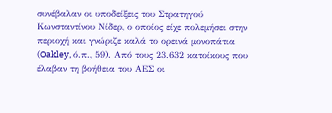συνέβαλαν οι υποδείξεις του Στρατηγού Κωνσταντίνου Νίδερ, ο οποίος είχε πολεμήσει στην περιοχή και γνώριζε καλά το ορεινά μονοπάτια (Oakley, ό.π., 59). Από τους 23.632 κατοίκους που έλαβαν τη βοήθεια του ΑΕΣ οι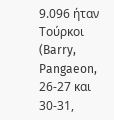9.096 ήταν Τούρκοι (Barry, Pangaeon, 26-27 και 30-31,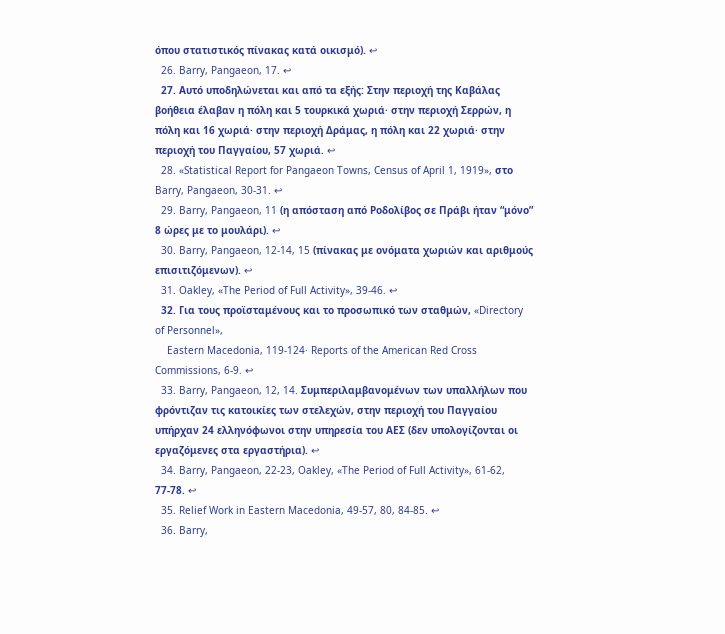όπου στατιστικός πίνακας κατά οικισμό). ↩
  26. Barry, Pangaeon, 17. ↩
  27. Αυτό υποδηλώνεται και από τα εξής: Στην περιοχή της Καβάλας βοήθεια έλαβαν η πόλη και 5 τουρκικά χωριά· στην περιοχή Σερρών, η πόλη και 16 χωριά· στην περιοχή Δράμας, η πόλη και 22 χωριά· στην περιοχή του Παγγαίου, 57 χωριά. ↩
  28. «Statistical Report for Pangaeon Towns, Census of April 1, 1919», στο Barry, Pangaeon, 30-31. ↩
  29. Barry, Pangaeon, 11 (η απόσταση από Ροδολίβος σε Πράβι ήταν “μόνο” 8 ώρες με το μουλάρι). ↩
  30. Barry, Pangaeon, 12-14, 15 (πίνακας με ονόματα χωριών και αριθμούς επισιτιζόμενων). ↩
  31. Oakley, «The Period of Full Activity», 39-46. ↩
  32. Για τους προϊσταμένους και το προσωπικό των σταθμών, «Directory of Personnel»,
    Eastern Macedonia, 119-124· Reports of the American Red Cross Commissions, 6-9. ↩
  33. Barry, Pangaeon, 12, 14. Συμπεριλαμβανομένων των υπαλλήλων που φρόντιζαν τις κατοικίες των στελεχών, στην περιοχή του Παγγαίου υπήρχαν 24 ελληνόφωνοι στην υπηρεσία του ΑΕΣ (δεν υπολογίζονται οι εργαζόμενες στα εργαστήρια). ↩
  34. Barry, Pangaeon, 22-23, Oakley, «The Period of Full Activity», 61-62, 77-78. ↩
  35. Relief Work in Eastern Macedonia, 49-57, 80, 84-85. ↩
  36. Barry,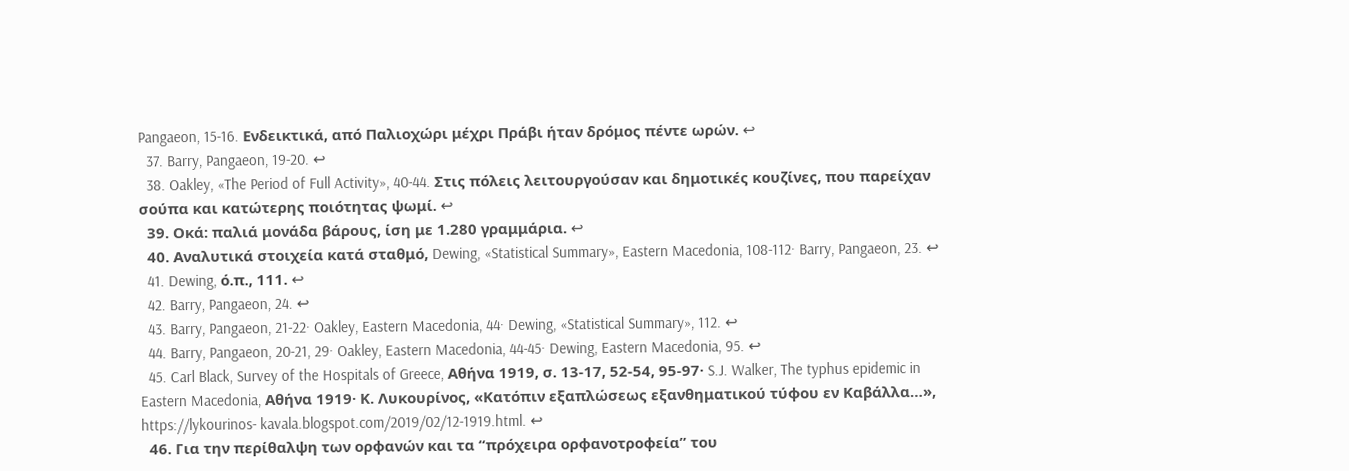Pangaeon, 15-16. Ενδεικτικά, από Παλιοχώρι μέχρι Πράβι ήταν δρόμος πέντε ωρών. ↩
  37. Barry, Pangaeon, 19-20. ↩
  38. Oakley, «The Period of Full Activity», 40-44. Στις πόλεις λειτουργούσαν και δημοτικές κουζίνες, που παρείχαν σούπα και κατώτερης ποιότητας ψωμί. ↩
  39. Οκά: παλιά μονάδα βάρους, ίση με 1.280 γραμμάρια. ↩
  40. Αναλυτικά στοιχεία κατά σταθμό, Dewing, «Statistical Summary», Eastern Macedonia, 108-112· Barry, Pangaeon, 23. ↩
  41. Dewing, ό.π., 111. ↩
  42. Barry, Pangaeon, 24. ↩
  43. Barry, Pangaeon, 21-22· Oakley, Eastern Macedonia, 44· Dewing, «Statistical Summary», 112. ↩
  44. Barry, Pangaeon, 20-21, 29· Oakley, Eastern Macedonia, 44-45· Dewing, Eastern Macedonia, 95. ↩
  45. Carl Black, Survey of the Hospitals of Greece, Αθήνα 1919, σ. 13-17, 52-54, 95-97· S.J. Walker, The typhus epidemic in Eastern Macedonia, Αθήνα 1919· Κ. Λυκουρίνος, «Κατόπιν εξαπλώσεως εξανθηματικού τύφου εν Καβάλλα…», https://lykourinos- kavala.blogspot.com/2019/02/12-1919.html. ↩
  46. Για την περίθαλψη των ορφανών και τα “πρόχειρα ορφανοτροφεία” του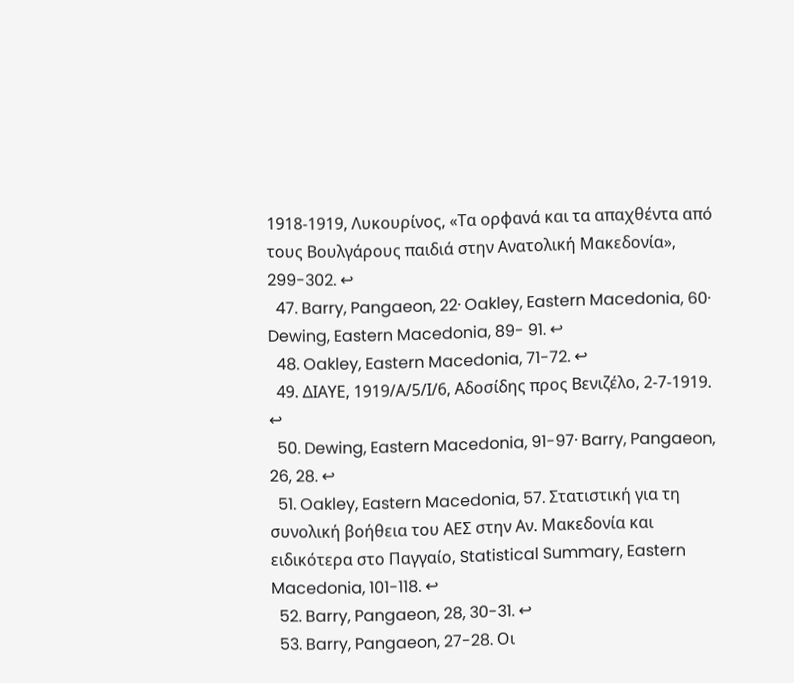1918-1919, Λυκουρίνος, «Τα ορφανά και τα απαχθέντα από τους Βουλγάρους παιδιά στην Ανατολική Μακεδονία», 299-302. ↩
  47. Barry, Pangaeon, 22· Oakley, Eastern Macedonia, 60· Dewing, Eastern Macedonia, 89- 91. ↩
  48. Oakley, Eastern Macedonia, 71-72. ↩
  49. ΔΙΑΥΕ, 1919/Α/5/Ι/6, Αδοσίδης προς Βενιζέλο, 2-7-1919. ↩
  50. Dewing, Eastern Macedonia, 91-97· Barry, Pangaeon, 26, 28. ↩
  51. Oakley, Eastern Macedonia, 57. Στατιστική για τη συνολική βοήθεια του ΑΕΣ στην Αν. Μακεδονία και ειδικότερα στο Παγγαίο, Statistical Summary, Eastern Macedonia, 101-118. ↩
  52. Barry, Pangaeon, 28, 30-31. ↩
  53. Barry, Pangaeon, 27-28. Οι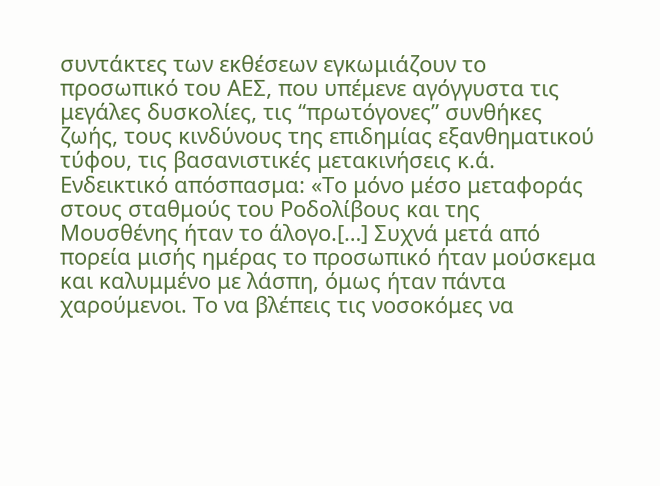συντάκτες των εκθέσεων εγκωμιάζουν το προσωπικό του ΑΕΣ, που υπέμενε αγόγγυστα τις μεγάλες δυσκολίες, τις “πρωτόγονες” συνθήκες ζωής, τους κινδύνους της επιδημίας εξανθηματικού τύφου, τις βασανιστικές μετακινήσεις κ.ά. Ενδεικτικό απόσπασμα: «Το μόνο μέσο μεταφοράς στους σταθμούς του Ροδολίβους και της Μουσθένης ήταν το άλογο.[…] Συχνά μετά από πορεία μισής ημέρας το προσωπικό ήταν μούσκεμα και καλυμμένο με λάσπη, όμως ήταν πάντα χαρούμενοι. Το να βλέπεις τις νοσοκόμες να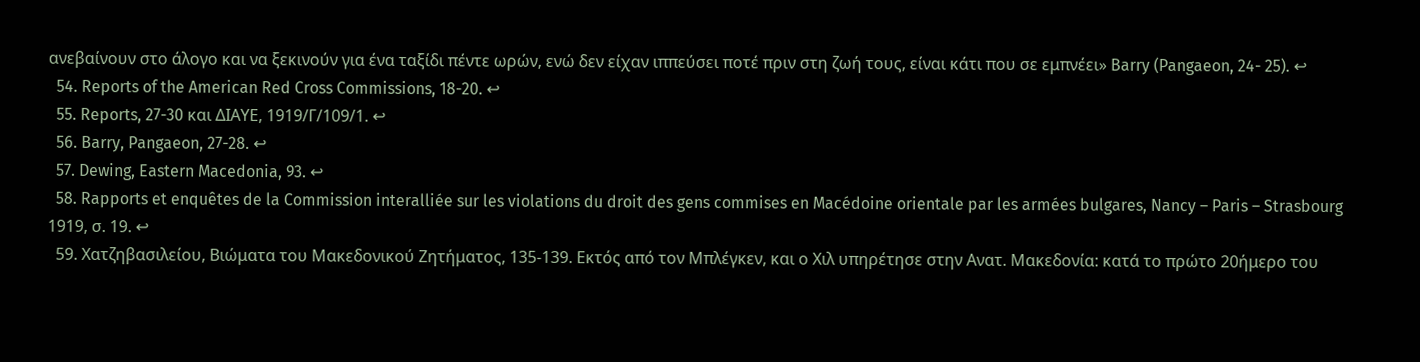ανεβαίνουν στο άλογο και να ξεκινούν για ένα ταξίδι πέντε ωρών, ενώ δεν είχαν ιππεύσει ποτέ πριν στη ζωή τους, είναι κάτι που σε εμπνέει» Barry (Pangaeon, 24- 25). ↩
  54. Reports of the American Red Cross Commissions, 18-20. ↩
  55. Reports, 27-30 και ΔΙΑΥΕ, 1919/Γ/109/1. ↩
  56. Barry, Pangaeon, 27-28. ↩
  57. Dewing, Eastern Macedonia, 93. ↩
  58. Rapports et enquêtes de la Commission interalliée sur les violations du droit des gens commises en Macédoine orientale par les armées bulgares, Nancy – Paris – Strasbourg 1919, σ. 19. ↩
  59. Χατζηβασιλείου, Βιώματα του Μακεδονικού Ζητήματος, 135-139. Εκτός από τον Μπλέγκεν, και ο Χιλ υπηρέτησε στην Ανατ. Μακεδονία: κατά το πρώτο 20ήμερο του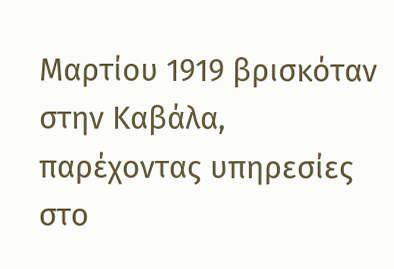Μαρτίου 1919 βρισκόταν στην Καβάλα, παρέχοντας υπηρεσίες στο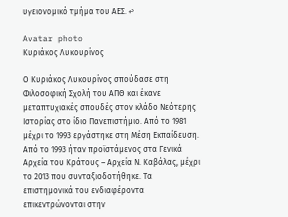υγειονομικό τμήμα του ΑΕΣ. ↩

Avatar photo
Κυριάκος Λυκουρίνος

Ο Κυριάκος Λυκουρίνος σπούδασε στη Φιλοσοφική Σχολή του ΑΠΘ και έκανε μεταπτυχιακές σπουδές στον κλάδο Νεότερης Ιστορίας στο ίδιο Πανεπιστήμιο. Από το 1981 μέχρι το 1993 εργάστηκε στη Μέση Εκπαίδευση. Από το 1993 ήταν προϊστάμενος στα Γενικά Αρχεία του Κράτους – Αρχεία Ν. Καβάλας, μέχρι το 2013 που συνταξιοδοτήθηκε. Τα επιστημονικά του ενδιαφέροντα επικεντρώνονται στην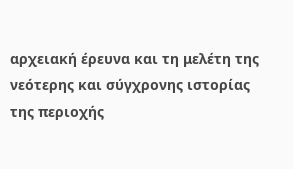αρχειακή έρευνα και τη μελέτη της νεότερης και σύγχρονης ιστορίας της περιοχής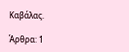Καβάλας.

Άρθρα: 1